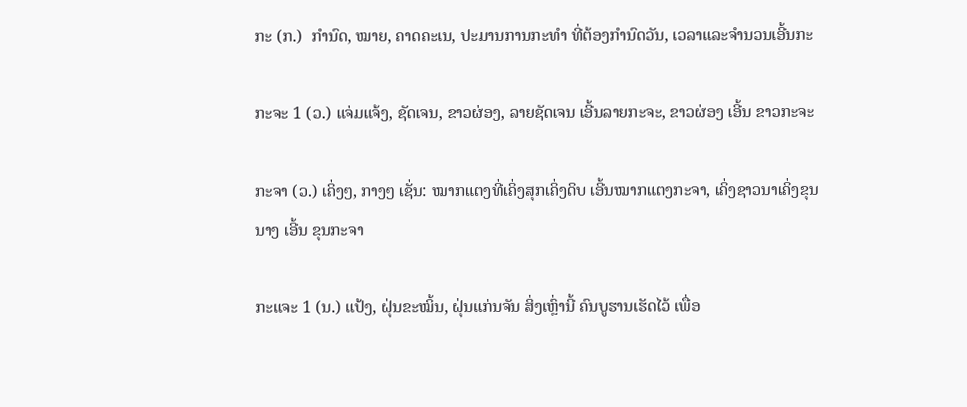ກະ (ກ.)  ກໍານົດ, ໝາຍ, ຄາດຄະເນ, ປະມານການກະທໍາ ທີ່ຕ້ອງກໍານົດວັນ, ເວລາແລະຈໍານວນເອີ້ນກະ

ກະຈະ 1 (ວ.) ແຈ່ມແຈ້ງ, ຊັດເຈນ, ຂາວຜ່ອງ, ລາຍຊັດເຈນ ເອີ້ນລາຍກະຈະ, ຂາວຜ່ອງ ເອີ້ນ ຂາວກະຈະ

ກະຈາ (ວ.) ເຄິ່ງໆ, ກາງໆ ເຊັ່ນ: ໝາກແຕງທີ່ເຄິ່ງສຸກເຄິ່ງດິບ ເອີ້ນໝາກແຕງກະຈາ, ເຄິ່ງຊາວນາເຄິ່ງຂຸນນາງ ເອີ້ນ ຂຸນກະຈາ

ກະແຈະ 1 (ນ.) ແປ້ງ, ຝຸ່ນຂະໝິ້ນ, ຝຸ່ນແກ່ນຈັນ ສິ່ງເຫຼົ່ານີ້ ຄົນບູຮານເຮັດໄວ້ ເພື່ອ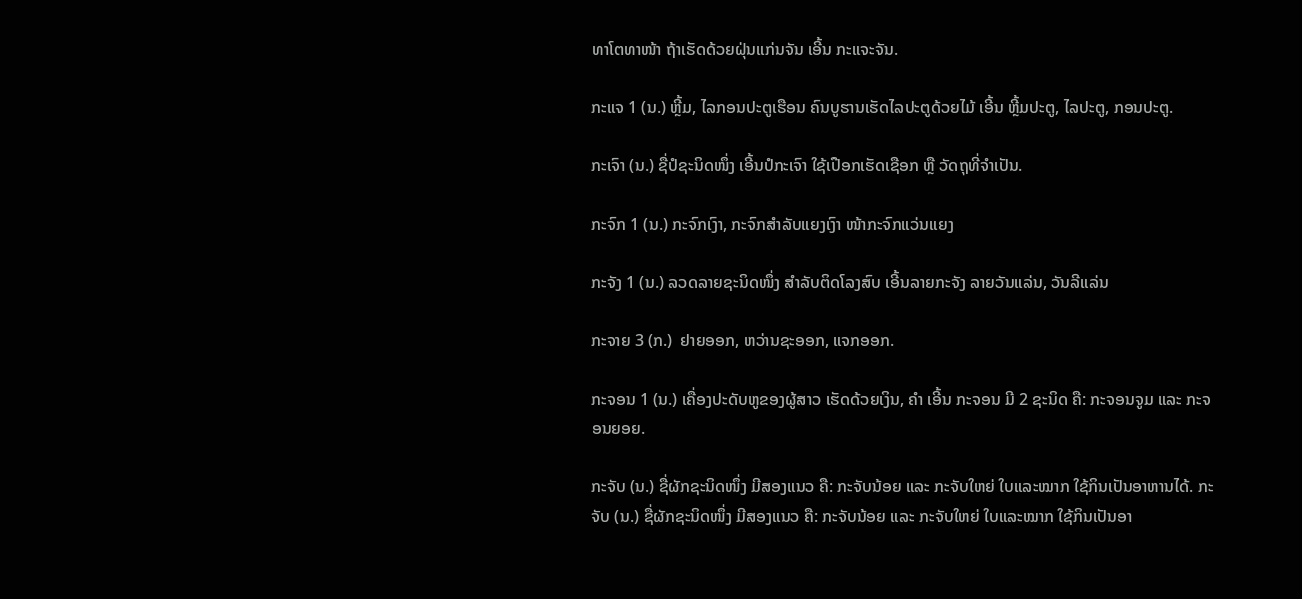ທາໂຕທາໜ້າ ຖ້າເຮັດດ້ວຍຝຸ່ນແກ່ນຈັນ ເອີ້ນ ກະແຈະຈັນ.

ກະແຈ 1 (ນ.) ຫຼີ້ມ, ໄລກອນປະຕູເຮືອນ ຄົນບູຮານເຮັດໄລປະຕູດ້ວຍໄມ້ ເອີ້ນ ຫຼີ້ມປະຕູ, ໄລປະຕູ, ກອນປະຕູ.

ກະເຈົາ (ນ.) ຊື່ປໍຊະນິດໜຶ່ງ ເອີ້ນປໍກະເຈົາ ໃຊ້ເປືອກເຮັດເຊືອກ ຫຼື ວັດຖຸທີ່ຈໍາເປັນ.

ກະຈົກ 1 (ນ.) ກະຈົກເງົາ, ກະຈົກສໍາລັບແຍງເງົາ ໜ້າກະຈົກແວ່ນແຍງ

ກະຈັງ 1 (ນ.) ລວດລາຍຊະນິດໜຶ່ງ ສໍາລັບຕິດໂລງສົບ ເອີ້ນລາຍກະຈັງ ລາຍວັນແລ່ນ, ວັນລີແລ່ນ

ກະຈາຍ 3 (ກ.)  ຢາຍອອກ, ຫວ່ານຊະອອກ, ແຈກອອກ.

ກະຈອນ 1 (ນ.) ເຄື່ອງປະດັບຫູຂອງຜູ້ສາວ ເຮັດດ້ວຍເງິນ, ຄໍາ ເອີ້ນ ກະຈອນ ມີ 2 ຊະນິດ ຄື: ກະຈອນຈູມ ແລະ ກະຈອນຍອຍ.

ກະຈັບ (ນ.) ຊື່ຜັກຊະນິດໜຶ່ງ ມີສອງແນວ ຄື: ກະຈັບນ້ອຍ ແລະ ກະຈັບໃຫຍ່ ໃບແລະໝາກ ໃຊ້ກິນເປັນອາຫານໄດ້. ກະຈັບ (ນ.) ຊື່ຜັກຊະນິດໜຶ່ງ ມີສອງແນວ ຄື: ກະຈັບນ້ອຍ ແລະ ກະຈັບໃຫຍ່ ໃບແລະໝາກ ໃຊ້ກິນເປັນອາ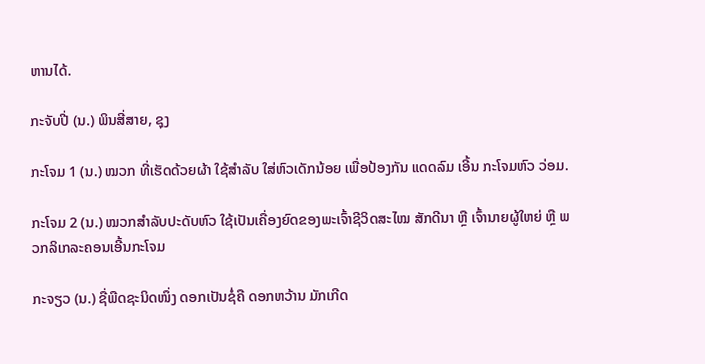ຫານໄດ້.

ກະຈັບປີ່ (ນ.) ພິນສີ່ສາຍ, ຊຸງ

ກະໂຈມ 1 (ນ.) ໝວກ ທີ່ເຮັດດ້ວຍຜ້າ ໃຊ້ສໍາລັບ ໃສ່ຫົວເດັກນ້ອຍ ເພື່ອປ້ອງກັນ ແດດລົມ ເອີ້ນ ກະໂຈມຫົວ ວ່ອມ.

ກະໂຈມ 2 (ນ.) ໝວກສໍາລັບປະດັບຫົວ ໃຊ້ເປັນເຄື່ອງຍົດຂອງພະເຈົ້າຊີວິດສະໄໝ ສັກດີນາ ຫຼື ເຈົ້ານາຍຜູ້ໃຫຍ່ ຫຼື ພວກລິເກລະຄອນເອີ້ນກະໂຈມ

ກະຈຽວ (ນ.) ຊື່ພືດຊະນິດໜຶ່ງ ດອກເປັນຊໍ່ຄື ດອກຫວ້ານ ມັກເກີດ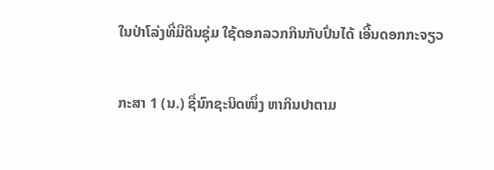ໃນປ່າໂລ່ງທີ່ມີດິນຊຸ່ມ ໃຊ້ດອກລວກກິນກັບປົ່ນໄດ້ ເອີ້ນດອກກະຈຽວ

ກະສາ 1 (ນ.) ຊື່ນົກຊະນິດໜຶ່ງ ຫາກິນປາຕາມ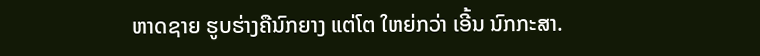ຫາດຊາຍ ຮູບຮ່າງຄືນົກຍາງ ແຕ່ໂຕ ໃຫຍ່ກວ່າ ເອີ້ນ ນົກກະສາ.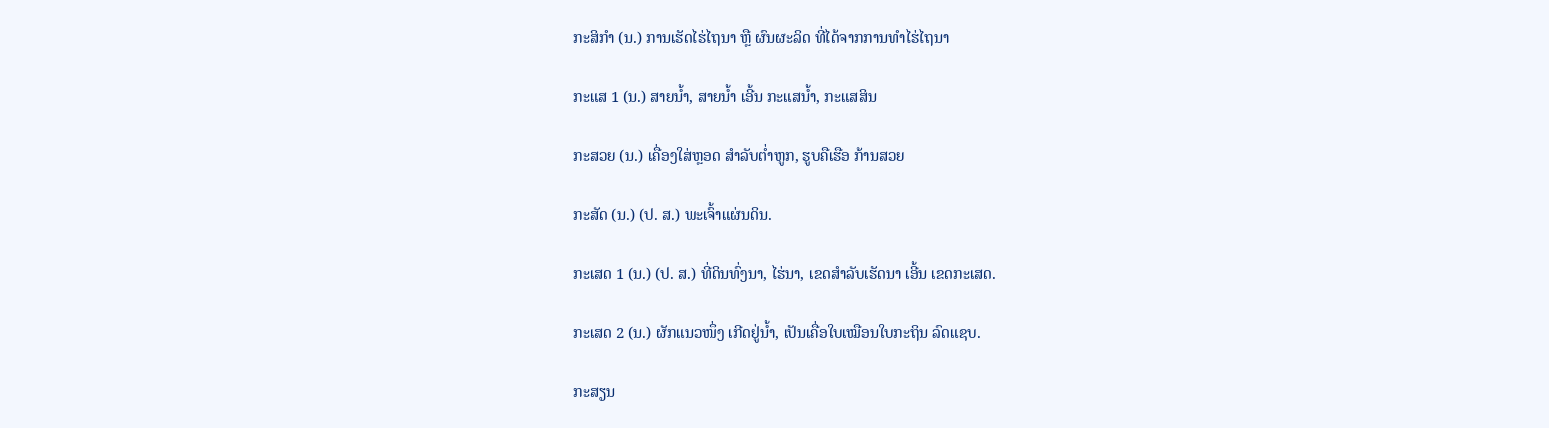ກະສິກໍາ (ນ.) ການເຮັດໄຮ່ໄຖນາ ຫຼື ຜົນຜະລິດ ທີ່ໄດ້ຈາກການທໍາໄຮ່ໄຖນາ

ກະແສ 1 (ນ.) ສາຍນໍ້າ, ສາຍນໍ້າ ເອີ້ນ ກະແສນໍ້າ, ກະແສສິນ

ກະສວຍ (ນ.) ເຄື່ອງໃສ່ຫຼອດ ສໍາລັບຕໍ່າຫູກ, ຮູບຄືເຮືອ ກ້ານສວຍ

ກະສັດ (ນ.) (ປ. ສ.) ພະເຈົ້າແຜ່ນດິນ.

ກະເສດ 1 (ນ.) (ປ. ສ.) ທີ່ດິນທົ່ງນາ, ໄຮ່ນາ, ເຂດສໍາລັບເຮັດນາ ເອີ້ນ ເຂດກະເສດ.

ກະເສດ 2 (ນ.) ຜັກແນວໜຶ່ງ ເກີດຢູ່ນໍ້າ, ເປັນເຄື່ອໃບເໝືອນໃບກະຖິນ ລົດແຊບ.

ກະສຽນ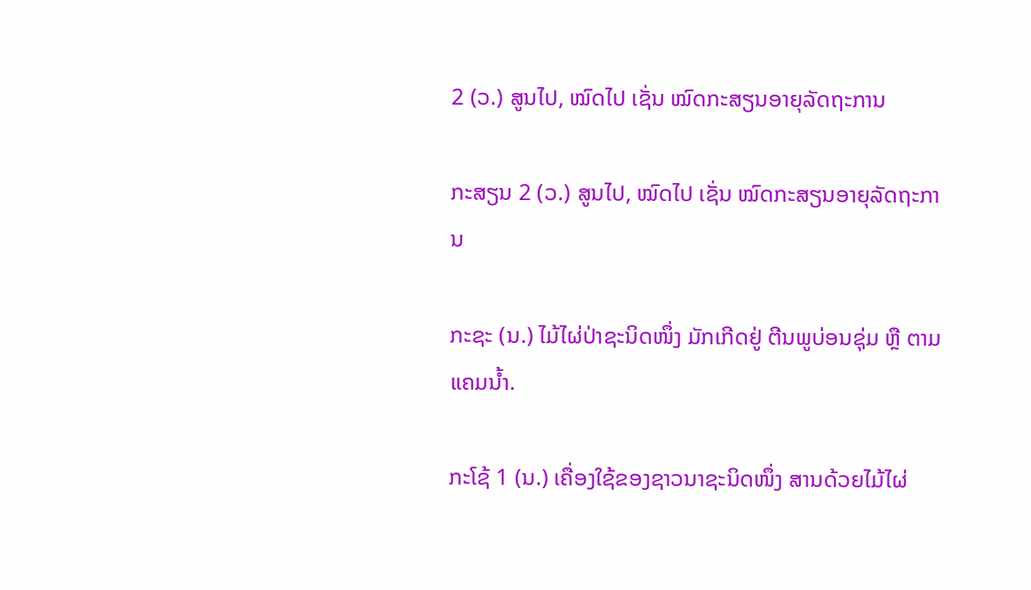2 (ວ.) ສູນໄປ, ໝົດໄປ ເຊັ່ນ ໝົດກະສຽນອາຍຸລັດຖະການ

ກະສຽນ 2 (ວ.) ສູນໄປ, ໝົດໄປ ເຊັ່ນ ໝົດກະສຽນອາຍຸລັດຖະການ

ກະຊະ (ນ.) ໄມ້ໄຜ່ປ່າຊະນິດໜຶ່ງ ມັກເກີດຢູ່ ຕີນພູບ່ອນຊຸ່ມ ຫຼື ຕາມແຄມນໍ້າ.

ກະໂຊ້ 1 (ນ.) ເຄື່ອງໃຊ້ຂອງຊາວນາຊະນິດໜຶ່ງ ສານດ້ວຍໄມ້ໄຜ່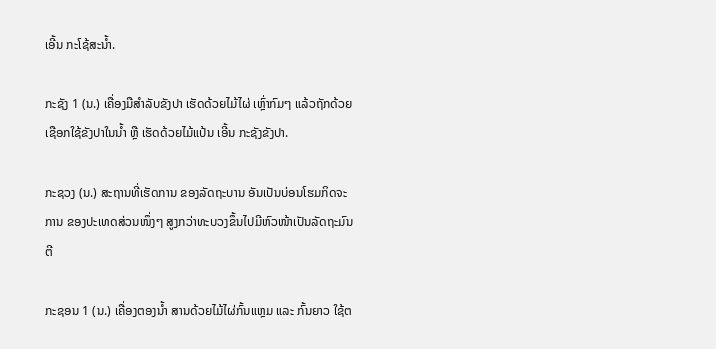ເອີ້ນ ກະໂຊ້ສະນໍ້າ.

ກະຊັງ 1 (ນ.) ເຄື່ອງມືສໍາລັບຂັງປາ ເຮັດດ້ວຍໄມ້ໄຜ່ ເຫຼົ່າກົມໆ ແລ້ວຖັກດ້ວຍເຊືອກໃຊ້ຂັງປາໃນນໍ້າ ຫຼື ເຮັດດ້ວຍໄມ້ແປ້ນ ເອີ້ນ ກະຊັງຂັງປາ.

ກະຊວງ (ນ.) ສະຖານທີ່ເຮັດການ ຂອງລັດຖະບານ ອັນເປັນບ່ອນໂຮມກິດຈະການ ຂອງປະເທດສ່ວນໜຶ່ງໆ ສູງກວ່າທະບວງຂຶ້ນໄປມີຫົວໜ້າເປັນລັດຖະມົນຕີ

ກະຊອນ 1 (ນ.) ເຄື່ອງຕອງນໍ້າ ສານດ້ວຍໄມ້ໄຜ່ກົ້ນແຫຼມ ແລະ ກົ້ນຍາວ ໃຊ້ຕ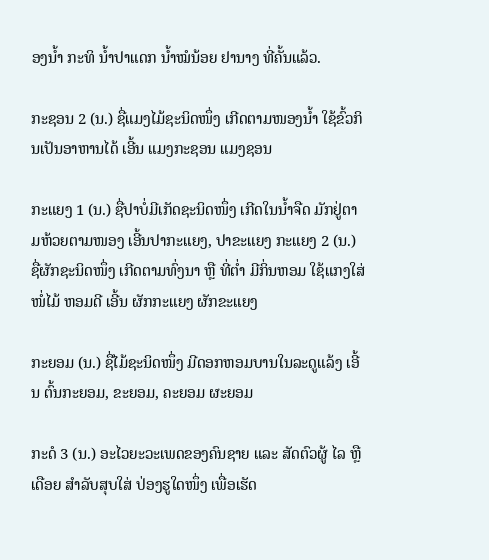ອງນໍ້າ ກະທິ ນໍ້າປາແດກ ນໍ້າໝໍນ້ອຍ ຢານາງ ທີ່ຄັ້ນແລ້ວ.

ກະຊອນ 2 (ນ.) ຊື່ແມງໄມ້ຊະນິດໜຶ່ງ ເກີດຕາມໜອງນໍ້າ ໃຊ້ຂົ້ວກິນເປັນອາຫານໄດ້ ເອີ້ນ ແມງກະຊອນ ແມງຊອນ

ກະແຍງ 1 (ນ.) ຊື່ປາບໍ່ມີເກັດຊະນິດໜຶ່ງ ເກີດໃນນໍ້າຈືດ ມັກຢູ່ຕາມຫ້ວຍຕາມໜອງ ເອີ້ນປາກະແຍງ, ປາຂະແຍງ ກະແຍງ 2 (ນ.) ຊື່ຜັກຊະນິດໜຶ່ງ ເກີດຕາມທົ່ງນາ ຫຼື ທີ່ຕໍ່າ ມີກິ່ນຫອມ ໃຊ້ແກງໃສ່ໜໍ່ໄມ້ ຫອມດີ ເອີ້ນ ຜັກກະແຍງ ຜັກຂະແຍງ

ກະຍອມ (ນ.) ຊື່ໄມ້ຊະນິດໜຶ່ງ ມີດອກຫອມບານໃນລະດູແລ້ງ ເອີ້ນ ຕົ້ນກະຍອມ, ຂະຍອມ, ຄະຍອມ ຜະຍອມ

ກະດໍ 3 (ນ.) ອະໄວຍະວະເພດຂອງຄົນຊາຍ ແລະ ສັດຕົວຜູ້ ໄລ ຫຼື ເດືອຍ ສໍາລັບສຸບໃສ່ ປ່ອງຮູໃດໜຶ່ງ ເພື່ອເຮັດ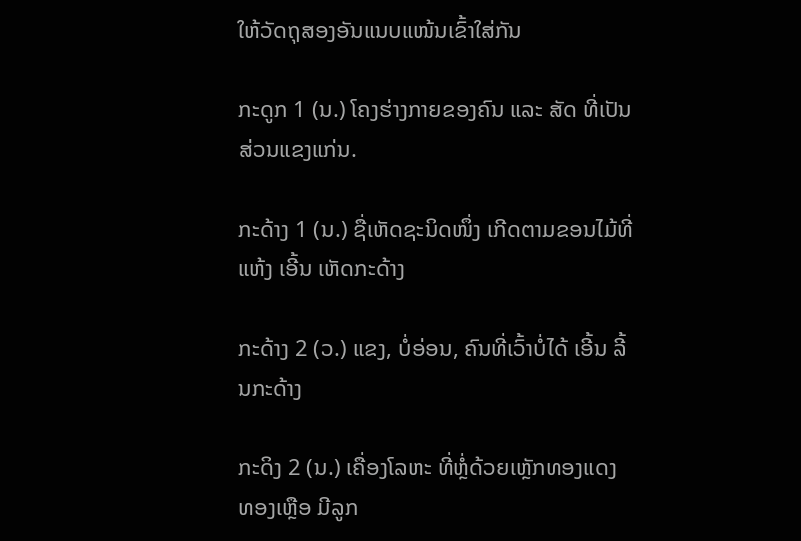ໃຫ້ວັດຖຸສອງອັນແນບແໜ້ນເຂົ້າໃສ່ກັນ

ກະດູກ 1 (ນ.) ໂຄງຮ່າງກາຍຂອງຄົນ ແລະ ສັດ ທີ່ເປັນສ່ວນແຂງແກ່ນ.

ກະດ້າງ 1 (ນ.) ຊື່ເຫັດຊະນິດໜຶ່ງ ເກີດຕາມຂອນໄມ້ທີ່ແຫ້ງ ເອີ້ນ ເຫັດກະດ້າງ

ກະດ້າງ 2 (ວ.) ແຂງ, ບໍ່ອ່ອນ, ຄົນທີ່ເວົ້າບໍ່ໄດ້ ເອີ້ນ ລີ້ນກະດ້າງ

ກະດິງ 2 (ນ.) ເຄື່ອງໂລຫະ ທີ່ຫຼໍ່ດ້ວຍເຫຼັກທອງແດງ ທອງເຫຼືອ ມີລູກ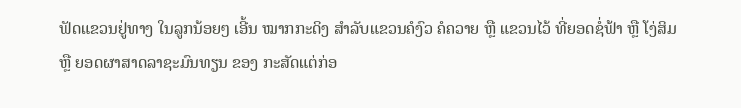ຟັດແຂວນຢູ່ທາງ ໃນລູກນ້ອຍໆ ເອີ້ນ ໝາກກະດິງ ສໍາລັບແຂວນຄໍງົວ ຄໍຄວາຍ ຫຼື ແຂວນໄວ້ ທີ່ຍອດຊໍ່ຟ້າ ຫຼື ໂງ່ສິມ ຫຼື ຍອດຜາສາດລາຊະມົນທຽນ ຂອງ ກະສັດແຕ່ກ່ອ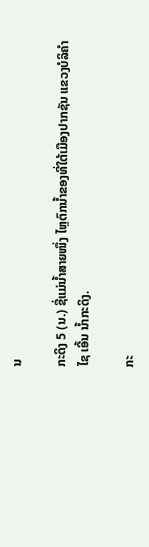ນ

ກະດິງ 5 (ນ.) ຊື່ແມ່ນໍ້າສາຍໜຶ່ງ ໄຫຼຕົກນໍ້າຂອງທີ່ໃຕ້ເມືອງປາກຊັນ ແຂວງບໍລິຄໍາໄຊ ເອີ້ນ ນໍ້າກະດິງ.

ກະ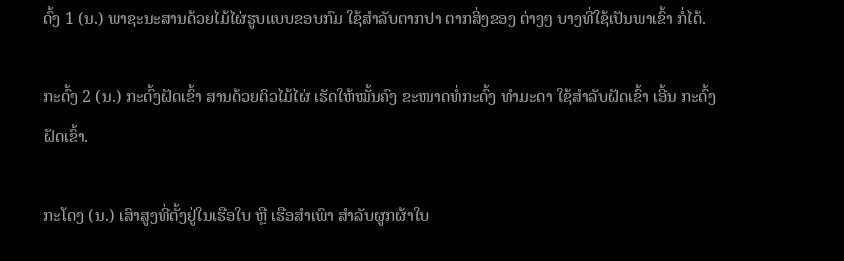ດົ້ງ 1 (ນ.) ພາຊະນະສານດ້ວຍໄມ້ໄຜ່ຮູບແບບຂອບກົມ ໃຊ້ສໍາລັບຕາກປາ ຕາກສິ່ງຂອງ ຕ່າງໆ ບາງທີ່ໃຊ້ເປັນພາເຂົ້າ ກໍ່ໄດ້.

ກະດົ້ງ 2 (ນ.) ກະດົ້ງຝັດເຂົ້າ ສານດ້ວຍຕິວໄມ້ໄຜ່ ເຮັດໃຫ້ໝັ້ນຄົງ ຂະໜາດທໍ່ກະດົ້ງ ທໍາມະດາ ໃຊ້ສໍາລັບຝັດເຂົ້າ ເອີ້ນ ກະດົ້ງຝັດເຂົ້າ.

ກະໂດງ (ນ.) ເສົາສູງທີ່ຕັ້ງຢູ່ໃນເຮືອໃບ ຫຼື ເຮືອສໍາເພົາ ສໍາລັບຜູກຜ້າໃບ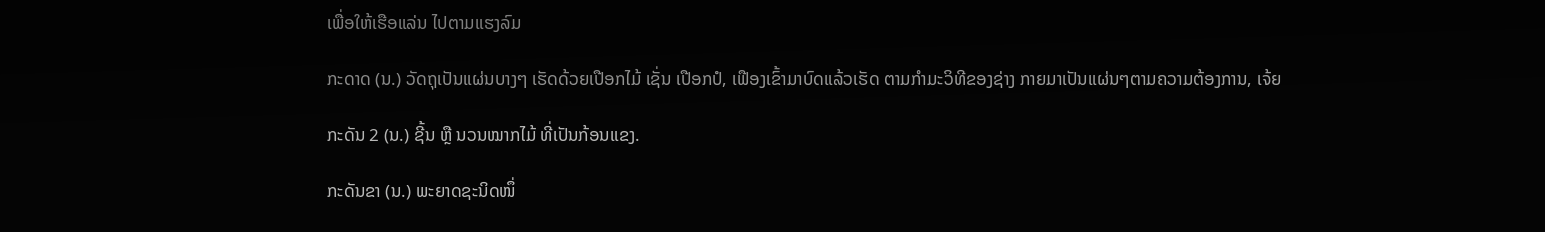ເພື່ອໃຫ້ເຮືອແລ່ນ ໄປຕາມແຮງລົມ

ກະດາດ (ນ.) ວັດຖຸເປັນແຜ່ນບາງໆ ເຮັດດ້ວຍເປືອກໄມ້ ເຊັ່ນ ເປືອກປໍ, ເຟືອງເຂົ້າມາບົດແລ້ວເຮັດ ຕາມກໍາມະວິທີຂອງຊ່າງ ກາຍມາເປັນແຜ່ນໆຕາມຄວາມຕ້ອງການ, ເຈ້ຍ

ກະດັນ 2 (ນ.) ຊີ້ນ ຫຼື ນວນໝາກໄມ້ ທີ່ເປັນກ້ອນແຂງ.

ກະດັນຂາ (ນ.) ພະຍາດຊະນິດໜຶ່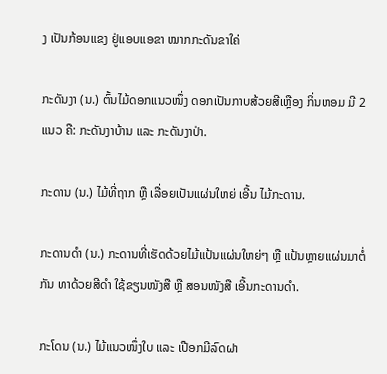ງ ເປັນກ້ອນແຂງ ຢູ່ແອບແອຂາ ໝາກກະດັນຂາໃຄ່

ກະດັນງາ (ນ.) ຕົ້ນໄມ້ດອກແນວໜຶ່ງ ດອກເປັນກາບສ້ວຍສີເຫຼືອງ ກິ່ນຫອມ ມີ 2 ແນວ ຄື: ກະດັນງາບ້ານ ແລະ ກະດັນງາປ່າ.

ກະດານ (ນ.) ໄມ້ທີ່ຖາກ ຫຼື ເລື່ອຍເປັນແຜ່ນໃຫຍ່ ເອີ້ນ ໄມ້ກະດານ.

ກະດານດໍາ (ນ.) ກະດານທີ່ເຮັດດ້ວຍໄມ້ແປ້ນແຜ່ນໃຫຍ່ໆ ຫຼື ແປ້ນຫຼາຍແຜ່ນມາຕໍ່ກັນ ທາດ້ວຍສີດໍາ ໃຊ້ຂຽນໜັງສື ຫຼື ສອນໜັງສື ເອີ້ນກະດານດໍາ.

ກະໂດນ (ນ.) ໄມ້ແນວໜຶ່ງໃບ ແລະ ເປືອກມີລົດຝາ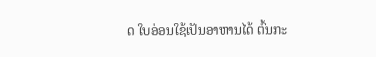ດ ໃບອ່ອນໃຊ້ເປັນອາຫານໄດ້ ຕົ້ນກະ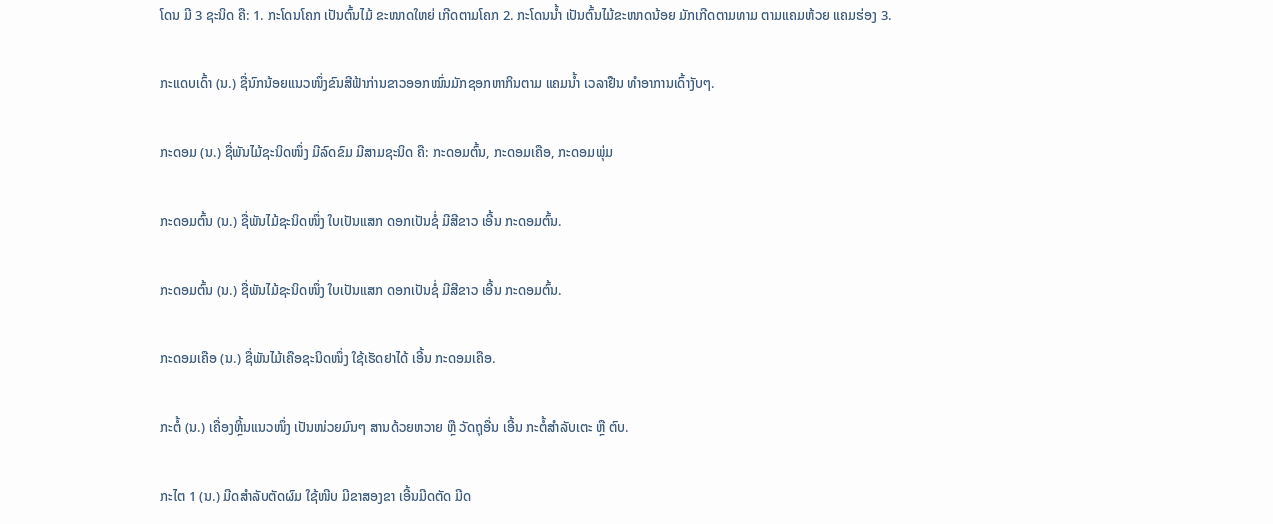ໂດນ ມີ 3 ຊະນິດ ຄື: 1. ກະໂດນໂຄກ ເປັນຕົ້ນໄມ້ ຂະໜາດໃຫຍ່ ເກີດຕາມໂຄກ 2. ກະໂດນນໍ້າ ເປັນຕົ້ນໄມ້ຂະໜາດນ້ອຍ ມັກເກີດຕາມທາມ ຕາມແຄມຫ້ວຍ ແຄມຮ່ອງ 3.

ກະແດບເດົ້າ (ນ.) ຊື່ນົກນ້ອຍແນວໜຶ່ງຂົນສີຟ້າກ່ານຂາວອອກໝົ່ນມັກຊອກຫາກິນຕາມ ແຄມນໍ້າ ເວລາຢືນ ທໍາອາການເດົ້າງັບໆ.

ກະດອມ (ນ.) ຊື່ພັນໄມ້ຊະນິດໜຶ່ງ ມີລົດຂົມ ມີສາມຊະນິດ ຄື: ກະດອມຕົ້ນ, ກະດອມເຄືອ, ກະດອມພຸ່ມ

ກະດອມຕົ້ນ (ນ.) ຊື່ພັນໄມ້ຊະນິດໜຶ່ງ ໃບເປັນແສກ ດອກເປັນຊໍ່ ມີສີຂາວ ເອີ້ນ ກະດອມຕົ້ນ.

ກະດອມຕົ້ນ (ນ.) ຊື່ພັນໄມ້ຊະນິດໜຶ່ງ ໃບເປັນແສກ ດອກເປັນຊໍ່ ມີສີຂາວ ເອີ້ນ ກະດອມຕົ້ນ.

ກະດອມເຄືອ (ນ.) ຊື່ພັນໄມ້ເຄືອຊະນິດໜຶ່ງ ໃຊ້ເຮັດຢາໄດ້ ເອີ້ນ ກະດອມເຄືອ.

ກະຕໍ້ (ນ.) ເຄື່ອງຫຼິ້ນແນວໜຶ່ງ ເປັນໜ່ວຍມົນໆ ສານດ້ວຍຫວາຍ ຫຼື ວັດຖຸອື່ນ ເອີ້ນ ກະຕໍ້ສໍາລັບເຕະ ຫຼື ຕົບ.

ກະໄຕ 1 (ນ.) ມີດສໍາລັບຕັດຜົມ ໃຊ້ໜີບ ມີຂາສອງຂາ ເອີ້ນມີດຕັດ ມີດ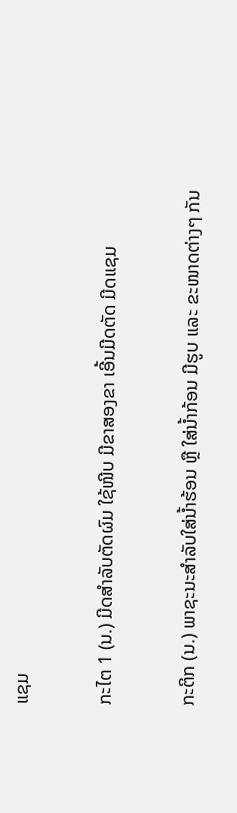ແຊມ

ກະໄຕ 1 (ນ.) ມີດສໍາລັບຕັດຜົມ ໃຊ້ໜີບ ມີຂາສອງຂາ ເອີ້ນມີດຕັດ ມີດແຊມ

ກະຕິກ (ນ.) ພາຊະນະສໍາລັບໃສ່ນໍ້າຮ້ອນ ຫຼື ໃສ່ນໍ້າກ້ອນ ມີຮູບ ແລະ ຂະໜາດຕ່າງໆ ກັນ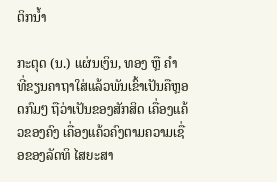ຕິກນໍ້າ

ກະຕຸດ (ນ.) ແຜ່ນເງິນ, ທອງ ຫຼື ຄໍາ ທີ່ຂຽນຄາຖາໃສ່ແລ້ວພັນເຂົ້າເປັນຄືຫຼອດກົມໆ ຖືວ່າເປັນຂອງສັກສິດ ເຄື່ອງແຄ້ວຂອງຄົງ ເຄື່ອງແຄ້ວຄົງຕາມຄວາມເຊື່ອຂອງລັດທິ ໄສຍະສາ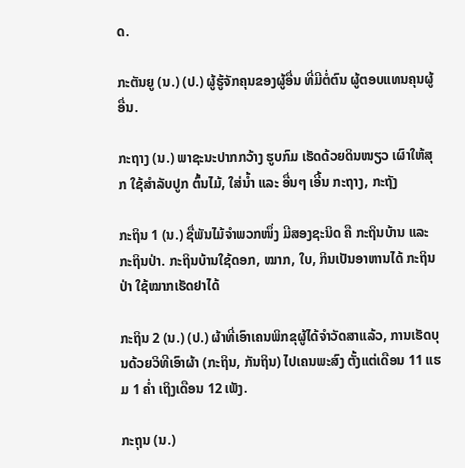ດ.

ກະຕັນຍູ (ນ.) (ປ.) ຜູ້ຮູ້ຈັກຄຸນຂອງຜູ້ອື່ນ ທີ່ມີຕໍ່ຕົນ ຜູ້ຕອບແທນຄຸນຜູ້ອື່ນ.

ກະຖາງ (ນ.) ພາຊະນະປາກກວ້າງ ຮູບກົມ ເຮັດດ້ວຍດິນໜຽວ ເຜົາໃຫ້ສຸກ ໃຊ້ສໍາລັບປູກ ຕົ້ນໄມ້, ໃສ່ນໍ້າ ແລະ ອື່ນໆ ເອີ້ນ ກະຖາງ, ກະຖັງ

ກະຖິນ 1 (ນ.) ຊື່ພັນໄມ້ຈໍາພວກໜຶ່ງ ມີສອງຊະນິດ ຄື ກະຖິນບ້ານ ແລະ ກະຖິນປ່າ. ກະຖິນບ້ານໃຊ້ດອກ, ໝາກ, ໃບ, ກິນເປັນອາຫານໄດ້ ກະຖິນປ່າ ໃຊ້ໝາກເຮັດຢາໄດ້

ກະຖິນ 2 (ນ.) (ປ.) ຜ້າທີ່ເອົາເຄນພິກຂຸຜູ້ໄດ້ຈໍາວັດສາແລ້ວ, ການເຮັດບຸນດ້ວຍວິທີເອົາຜ້າ (ກະຖິນ, ກັນຖິນ) ໄປເຄນພະສົງ ຕັ້ງແຕ່ເດືອນ 11 ແຮມ 1 ຄໍ່າ ເຖິງເດືອນ 12 ເພັງ.

ກະຖຸນ (ນ.)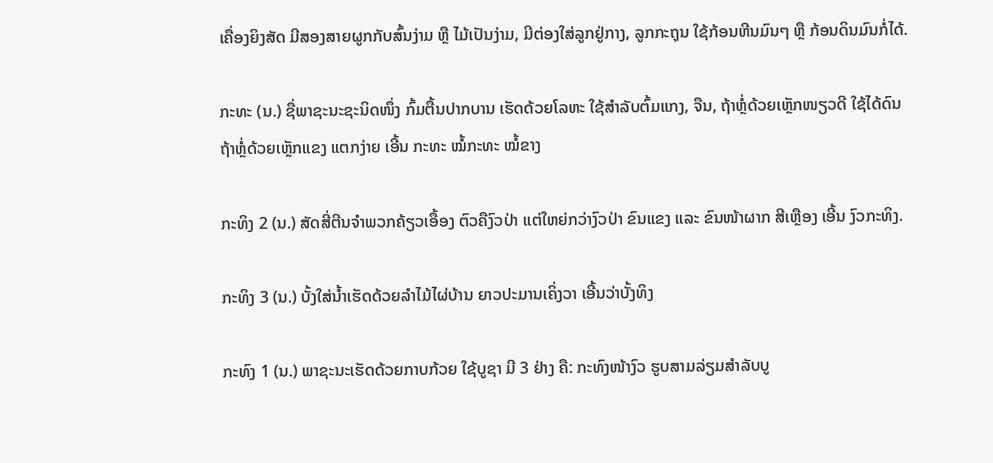ເຄື່ອງຍິງສັດ ມີສອງສາຍຜູກກັບສົ້ນງ່າມ ຫຼື ໄມ້ເປັນງ່າມ, ມີຕ່ອງໃສ່ລູກຢູ່ກາງ, ລູກກະຖຸນ ໃຊ້ກ້ອນຫີນມົນໆ ຫຼື ກ້ອນດິນມົນກໍ່ໄດ້.

ກະທະ (ນ.) ຊື່ພາຊະນະຊະນິດໜຶ່ງ ກົ້ມຕື້ນປາກບານ ເຮັດດ້ວຍໂລຫະ ໃຊ້ສໍາລັບຕົ້ມແກງ, ຈືນ, ຖ້າຫຼໍ່ດ້ວຍເຫຼັກໜຽວດີ ໃຊ້ໄດ້ດົນ ຖ້າຫຼໍ່ດ້ວຍເຫຼັກແຂງ ແຕກງ່າຍ ເອີ້ນ ກະທະ ໝໍ້ກະທະ ໝໍ້ຂາງ

ກະທິງ 2 (ນ.) ສັດສີ່ຕີນຈໍາພວກຄ້ຽວເອື້ອງ ຕົວຄືງົວປ່າ ແຕ່ໃຫຍ່ກວ່າງົວປ່າ ຂົນແຂງ ແລະ ຂົນໜ້າຜາກ ສີເຫຼືອງ ເອີ້ນ ງົວກະທິງ.

ກະທິງ 3 (ນ.) ບັ້ງໃສ່ນໍ້າເຮັດດ້ວຍລໍາໄມ້ໄຜ່ບ້ານ ຍາວປະມານເຄິ່ງວາ ເອີ້ນວ່າບັ້ງທິງ

ກະທົງ 1 (ນ.) ພາຊະນະເຮັດດ້ວຍກາບກ້ວຍ ໃຊ້ບູຊາ ມີ 3 ຢ່າງ ຄື: ກະທົງໜ້າງົວ ຮູບສາມລ່ຽມສໍາລັບບູ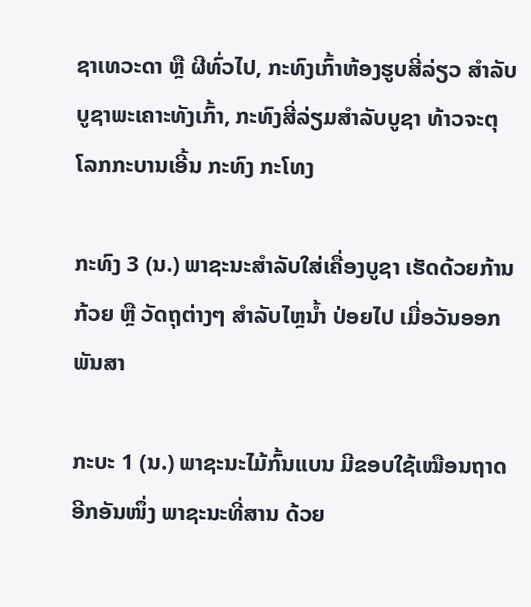ຊາເທວະດາ ຫຼື ຜີທົ່ວໄປ, ກະທົງເກົ້າຫ້ອງຮູບສີ່ລ່ຽວ ສໍາລັບບູຊາພະເຄາະທັງເກົ້າ, ກະທົງສີ່ລ່ຽມສໍາລັບບູຊາ ທ້າວຈະຕຸໂລກກະບານເອີ້ນ ກະທົງ ກະໂທງ

ກະທົງ 3 (ນ.) ພາຊະນະສໍາລັບໃສ່ເຄື່ອງບູຊາ ເຮັດດ້ວຍກ້ານກ້ວຍ ຫຼື ວັດຖຸຕ່າງໆ ສໍາລັບໄຫຼນໍ້າ ປ່ອຍໄປ ເມື່ອວັນອອກພັນສາ

ກະບະ 1 (ນ.) ພາຊະນະໄມ້ກົ້ນແບນ ມີຂອບໃຊ້ເໝືອນຖາດ ອີກອັນໜຶ່ງ ພາຊະນະທີ່ສານ ດ້ວຍ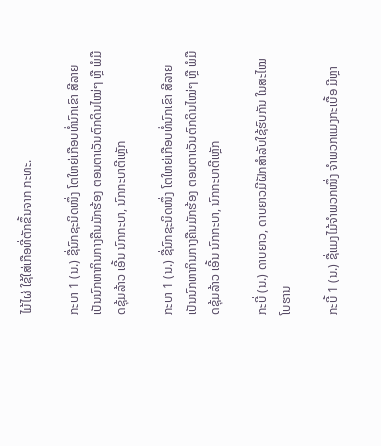ໄມ້ໄຜ່ ໃຊ້ໃສ່ເກືອທີ່ຕັກຂຶ້ນຈາກ ກະທະ.

ກະບາ 1 (ນ.) ຊື່ນົກຊະນິດໜຶ່ງ ໂຕໃຫຍ່ເກືອບທໍ່ນົກເຂົາ ສີລາຍ ເປັນນົກຫາກິນກາງຄືນມັກຮ້ອງ ຕອນຕາເວັນຕົກດິນໄໝ່ໆ ຫຼື ພໍມືດຊຸ້ມລ້າວ ເອີ້ນ ນົກກະບາ, ນົກກະບາຕີເຫຼັກ

ກະບາ 1 (ນ.) ຊື່ນົກຊະນິດໜຶ່ງ ໂຕໃຫຍ່ເກືອບທໍ່ນົກເຂົາ ສີລາຍ ເປັນນົກຫາກິນກາງຄືນມັກຮ້ອງ ຕອນຕາເວັນຕົກດິນໄໝ່ໆ ຫຼື ພໍມືດຊຸ້ມລ້າວ ເອີ້ນ ນົກກະບາ, ນົກກະບາຕີເຫຼັກ

ກະບີ່ (ນ.) ດາບຍາວ, ດາບຍາວມີຝັກສໍາລັບໃຊ້ຮົບກັນ ໃນສະໄໝໂບຮານ

ກະບີ້ 1 (ນ.) ຊື່ແມງໄມ້ຈໍາພວກໜຶ່ງ ຈໍາພວກແມງກະເບື້ອ ມີຫຼາ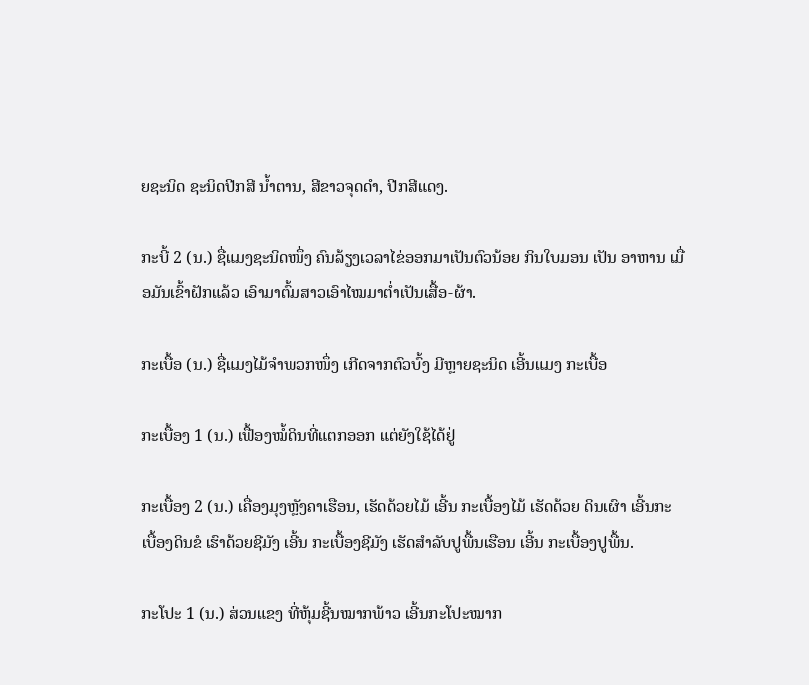ຍຊະນິດ ຊະນິດປີກສີ ນໍ້າຕານ, ສີຂາວຈຸດດໍາ, ປີກສີແດງ.

ກະບີ້ 2 (ນ.) ຊື່ແມງຊະນິດໜຶ່ງ ຄົນລ້ຽງເວລາໄຂ່ອອກມາເປັນຕົວນ້ອຍ ກິນໃບມອນ ເປັນ ອາຫານ ເມື່ອມັນເຂົ້າຝັກແລ້ວ ເອົາມາຕົ້ມສາວເອົາໄໝມາຕໍ່າເປັນເສື້ອ-ຜ້າ.

ກະເບື້ອ (ນ.) ຊື່ແມງໄມ້ຈໍາພວກໜຶ່ງ ເກີດຈາກຕົວບົ້ງ ມີຫຼາຍຊະນິດ ເອີ້ນແມງ ກະເບື້ອ

ກະເບື້ອງ 1 (ນ.) ເຟື້ອງໝໍ້ດິນທີ່ແຕກອອກ ແຕ່ຍັງໃຊ້ໄດ້ຢູ່

ກະເບື້ອງ 2 (ນ.) ເຄື່ອງມຸງຫຼັງຄາເຮືອນ, ເຮັດດ້ວຍໄມ້ ເອີ້ນ ກະເບື້ອງໄມ້ ເຮັດດ້ວຍ ດິນເຜົາ ເອີ້ນກະເບື້ອງດິນຂໍ ເຮົາດ້ວຍຊີມັງ ເອີ້ນ ກະເບື້ອງຊີມັງ ເຮັດສໍາລັບປູພື້ນເຮືອນ ເອີ້ນ ກະເບື້ອງປູພື້ນ.

ກະໂປະ 1 (ນ.) ສ່ວນແຂງ ທີ່ຫຸ້ມຊີ້ນໝາກພ້າວ ເອີ້ນກະໂປະໝາກ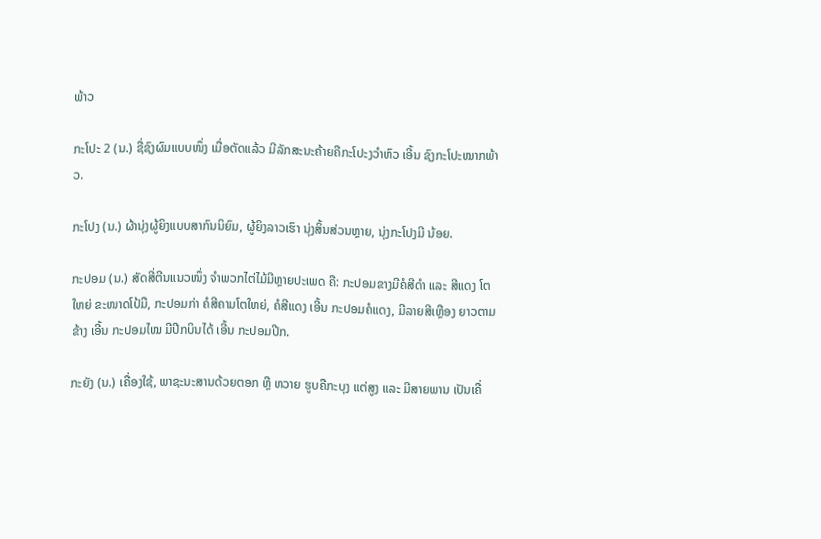ພ້າວ

ກະໂປະ 2 (ນ.) ຊື່ຊົງຜົມແບບໜຶ່ງ ເມື່ອຕັດແລ້ວ ມີລັກສະນະຄ້າຍຄືກະໂປະງວຳຫົວ ເອີ້ນ ຊົງກະໂປະໝາກພ້າວ.

ກະໂປງ (ນ.) ຜ້ານຸ່ງຜູ້ຍິງແບບສາກົນນິຍົມ, ຜູ້ຍິງລາວເຮົາ ນຸ່ງສິ້ນສ່ວນຫຼາຍ, ນຸ່ງກະໂປງມີ ນ້ອຍ.

ກະປອມ (ນ.) ສັດສີ່ຕີນແນວໜຶ່ງ ຈໍາພວກໄຕ່ໄມ້ມີຫຼາຍປະເພດ ຄື: ກະປອມຂາງມີຄໍສີດໍາ ແລະ ສີແດງ ໂຕໃຫຍ່ ຂະໜາດໂປ້ມື, ກະປອມກ່າ ຄໍສີຄາມໂຕໃຫຍ່, ຄໍສີແດງ ເອີ້ນ ກະປອມຄໍແດງ, ມີລາຍສີເຫຼືອງ ຍາວຕາມຂ້າງ ເອີ້ນ ກະປອມໄໝ ມີປີກບິນໄດ້ ເອີ້ນ ກະປອມປີກ.

ກະຍັງ (ນ.) ເຄື່ອງໃຊ້, ພາຊະນະສານດ້ວຍຕອກ ຫຼື ຫວາຍ ຮູບຄືກະບຸງ ແຕ່ສູງ ແລະ ມີສາຍພານ ເປັນເຄື່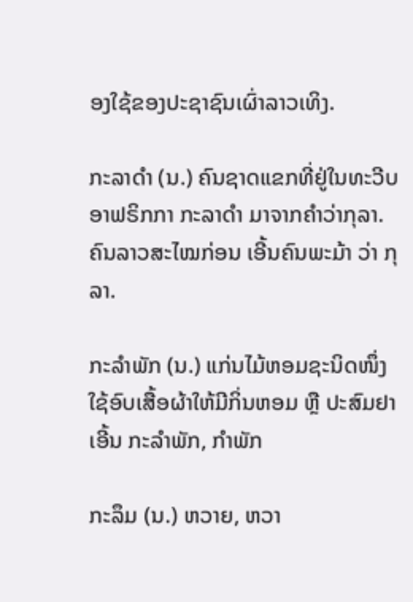ອງໃຊ້ຂອງປະຊາຊົນເຜົ່າລາວເທິງ.

ກະລາດໍາ (ນ.) ຄົນຊາດແຂກທີ່ຢູ່ໃນທະວີບອາຟຣິກກາ ກະລາດໍາ ມາຈາກຄໍາວ່າກຸລາ. ຄົນລາວສະໄໝກ່ອນ ເອີ້ນຄົນພະມ້າ ວ່າ ກຸລາ.

ກະລໍາພັກ (ນ.) ແກ່ນໄມ້ຫອມຊະນິດໜຶ່ງ ໃຊ້ອົບເສື້ອຜ້າໃຫ້ມີກິ່ນຫອມ ຫຼື ປະສົມຢາ ເອີ້ນ ກະລໍາພັກ, ກໍາພັກ

ກະລຶມ (ນ.) ຫວາຍ, ຫວາ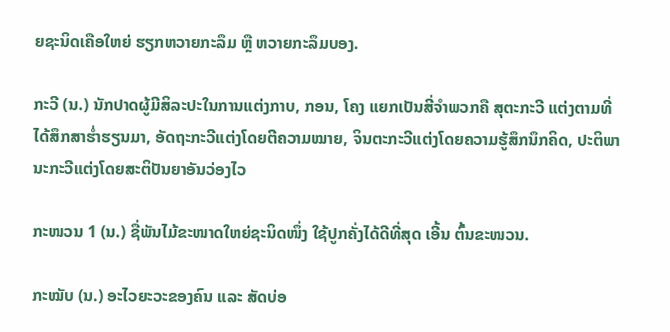ຍຊະນິດເຄືອໃຫຍ່ ຮຽກຫວາຍກະລຶມ ຫຼື ຫວາຍກະລຶມບອງ.

ກະວີ (ນ.) ນັກປາດຜູ້ມີສິລະປະໃນການແຕ່ງກາບ, ກອນ, ໂຄງ ແຍກເປັນສີ່ຈໍາພວກຄື ສຸຕະກະວີ ແຕ່ງຕາມທີ່ໄດ້ສຶກສາຮໍ່າຮຽນມາ, ອັດຖະກະວີແຕ່ງໂດຍຕີຄວາມໝາຍ, ຈິນຕະກະວີແຕ່ງໂດຍຄວາມຮູ້ສຶກນຶກຄິດ, ປະຕິພານະກະວີແຕ່ງໂດຍສະຕິປັນຍາອັນວ່ອງໄວ

ກະໜວນ 1 (ນ.) ຊື່ພັນໄມ້ຂະໜາດໃຫຍ່ຊະນິດໜຶ່ງ ໃຊ້ປູກຄັ່ງໄດ້ດີທີ່ສຸດ ເອີ້ນ ຕົ້ນຂະໜວນ.

ກະໝັບ (ນ.) ອະໄວຍະວະຂອງຄົນ ແລະ ສັດບ່ອ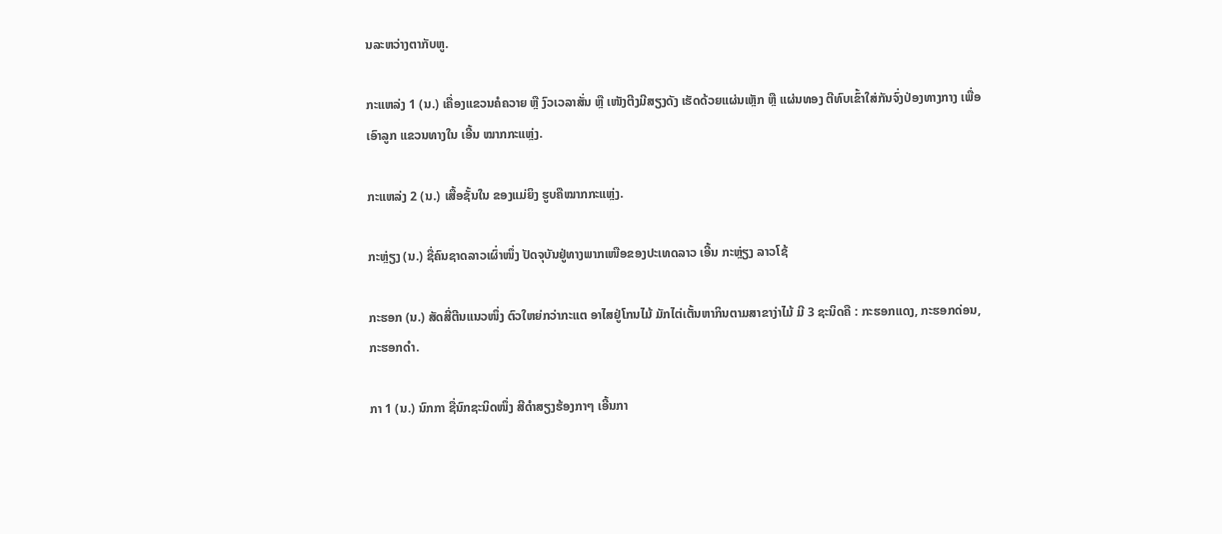ນລະຫວ່າງຕາກັບຫູ.

ກະແຫລ່ງ 1 (ນ.) ເຄື່ອງແຂວນຄໍຄວາຍ ຫຼື ງົວເວລາສັ່ນ ຫຼື ເໜັງຕີງມີສຽງດັງ ເຮັດດ້ວຍແຜ່ນເຫຼັກ ຫຼື ແຜ່ນທອງ ຕີທົບເຂົ້າໃສ່ກັນຈົ່ງປ່ອງທາງກາງ ເພື່ອເອົາລູກ ແຂວນທາງໃນ ເອີ້ນ ໝາກກະແຫຼ່ງ.

ກະແຫລ່ງ 2 (ນ.) ເສື້ອຊັ້ນໃນ ຂອງແມ່ຍິງ ຮູບຄືໝາກກະແຫຼ່ງ.

ກະຫຼ່ຽງ (ນ.) ຊື່ຄົນຊາດລາວເຜົ່າໜຶ່ງ ປັດຈຸບັນຢູ່ທາງພາກເໜືອຂອງປະເທດລາວ ເອີ້ນ ກະຫຼ່ຽງ ລາວໂຊ້

ກະຮອກ (ນ.) ສັດສີ່ຕີນແນວໜຶ່ງ ຕົວໃຫຍ່ກວ່າກະແຕ ອາໄສຢູ່ໂກນໄມ້ ມັກໄຕ່ເຕັ້ນຫາກິນຕາມສາຂາງ່າໄມ້ ມີ 3 ຊະນິດຄື : ກະຮອກແດງ, ກະຮອກດ່ອນ, ກະຮອກດໍາ.

ກາ 1 (ນ.) ນົກກາ ຊື່ນົກຊະນິດໜຶ່ງ ສີດໍາສຽງຮ້ອງກາໆ ເອີ້ນກາ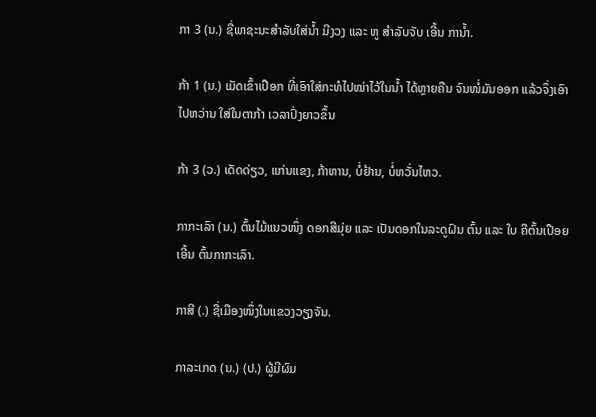ກາ 3 (ນ.) ຊື່ພາຊະນະສໍາລັບໃສ່ນໍ້າ ມີງວງ ແລະ ຫູ ສໍາລັບຈັບ ເອີ້ນ ການໍ້າ.

ກ້າ 1 (ນ.) ເມັດເຂົ້າເປືອກ ທີ່ເອົາໃສ່ກະທໍໄປໝ່າໄວ້ໃນນໍ້າ ໄດ້ຫຼາຍຄືນ ຈົນໜໍ່ມັນອອກ ແລ້ວຈຶ່ງເອົາໄປຫວ່ານ ໃສ່ໃນຕາກ້າ ເວລາປົ່ງຍາວຂຶ້ນ

ກ້າ 3 (ວ.) ເດັດດ່ຽວ, ແກ່ນແຂງ, ກ້າຫານ, ບໍ່ຢ້ານ, ບໍ່ຫວັ່ນໄຫວ.

ກາກະເລົາ (ນ.) ຕົ້ນໄມ້ແນວໜຶ່ງ ດອກສີມຸ່ຍ ແລະ ເປັນດອກໃນລະດູຝົນ ຕົ້ນ ແລະ ໃບ ຄືຕົ້ນເປືອຍ ເອີ້ນ ຕົ້ນກາກະເລົາ.

ກາສີ (.) ຊື່ເມືອງໜຶ່ງໃນແຂວງວຽງຈັນ.

ກາລະເກດ (ນ.) (ປ.) ຜູ້ມີຜົມ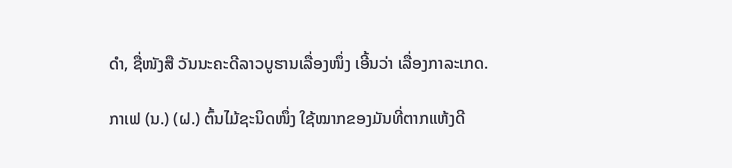ດໍາ, ຊື່ໜັງສື ວັນນະຄະດີລາວບູຮານເລື່ອງໜຶ່ງ ເອີ້ນວ່າ ເລື່ອງກາລະເກດ.

ກາເຟ (ນ.) (ຝ.) ຕົ້ນໄມ້ຊະນິດໜຶ່ງ ໃຊ້ໝາກຂອງມັນທີ່ຕາກແຫ້ງດີ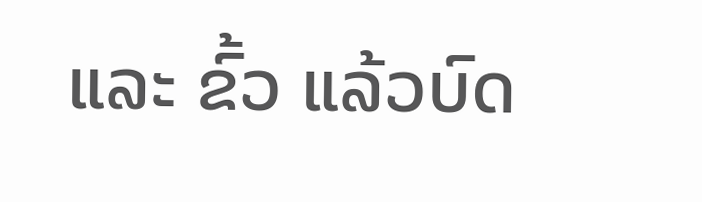ແລະ ຂົ້ວ ແລ້ວບົດ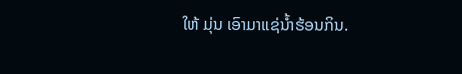ໃຫ້ ມຸ່ນ ເອົາມາແຊ່ນໍ້າຮ້ອນກິນ.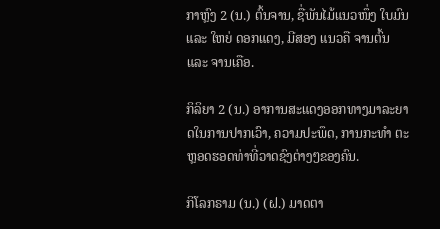ກາຫຼົງ 2 (ນ.) ຕົ້ນຈານ, ຊື່ພັນໄມ້ແນວໜຶ່ງ ໃບມົນ ແລະ ໃຫຍ່ ດອກແດງ, ມີສອງ ແນວຄື ຈານຕົ້ນ ແລະ ຈານເຄືອ.

ກິລິຍາ 2 (ນ.) ອາການສະແດງອອກທາງມາລະຍາດໃນການປາກເວົາ, ຄວາມປະພຶດ, ການກະທໍາ ຕະຫຼອດຮອດທ່າທີ່ວາດຊົງຕ່າງໆຂອງຄົນ.

ກິໂລກຣາມ (ນ.) (ຝ.) ມາດຕາ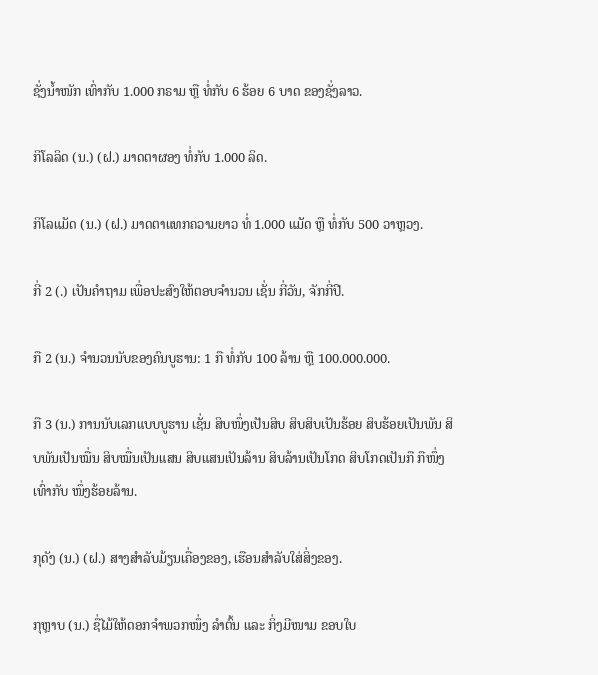ຊັ່ງນໍ້າໜັກ ເທົ່າກັບ 1.000 ກຣາມ ຫຼື ທໍ່ກັບ 6 ຮ້ອຍ 6 ບາດ ຂອງຊັ່ງລາວ.

ກິໂລລິດ (ນ.) (ຝ.) ມາດຕາຜອງ ທໍ່ກັບ 1.000 ລິດ.

ກິໂລແມັດ (ນ.) (ຝ.) ມາດຕາແທກຄວາມຍາວ ທໍ່ 1.000 ແມັດ ຫຼື ທໍ່ກັບ 500 ວາຫຼວງ.

ກີ່ 2 (.) ເປັນຄໍາຖາມ ເພື່ອປະສົງໃຫ້ຕອບຈໍານວນ ເຊັ່ນ ກີ່ວັນ, ຈັກກີ່ປີ.

ກື 2 (ນ.) ຈໍານວນນັບຂອງຄົນບູຮານ: 1 ກື ທໍ່ກັບ 100 ລ້ານ ຫຼື 100.000.000.

ກື 3 (ນ.) ການນັບເລກແບບບູຮານ ເຊັ່ນ ສິບໜຶ່ງເປັນສິບ ສິບສິບເປັນຮ້ອຍ ສິບຮ້ອຍເປັນພັນ ສິບພັນເປັນໝື່ນ ສິບໝື່ນເປັນແສນ ສິບແສນເປັນລ້ານ ສິບລ້ານເປັນໂກດ ສິບໂກດເປັນກື ກືໜຶ່ງເທົ່າກັບ ໜຶ່ງຮ້ອຍລ້ານ.

ກຸດັງ (ນ.) (ຝ.) ສາງສໍາລັບມ້ຽນເຄື່ອງຂອງ, ເຮືອນສໍາລັບໃສ່ສິ່ງຂອງ.

ກຸຫຼາບ (ນ.) ຊື່ໄມ້ໃຫ້ດອກຈໍາພວກໜຶ່ງ ລໍາຕົ້ນ ແລະ ກິ່ງມີໜາມ ຂອບໃບ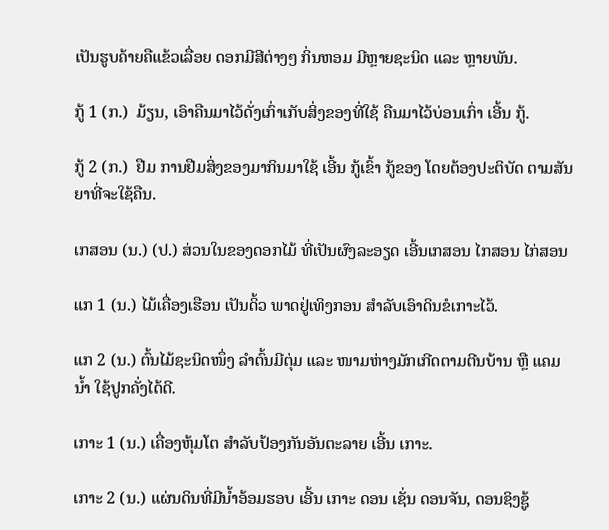ເປັນຮູບຄ້າຍຄືແຂ້ວເລື່ອຍ ດອກມີສີຕ່າງໆ ກິ່ນຫອມ ມີຫຼາຍຊະນິດ ແລະ ຫຼາຍພັນ.

ກູ້ 1 (ກ.)  ມ້ຽນ, ເອົາຄືນມາໄວ້ດັ່ງເກົ່າເກັບສິ່ງຂອງທີ່ໃຊ້ ຄືນມາໄວ້ບ່ອນເກົ່າ ເອີ້ນ ກູ້.

ກູ້ 2 (ກ.)  ຢືມ ການຢືມສິ່ງຂອງມາກິນມາໃຊ້ ເອີ້ນ ກູ້ເຂົ້າ ກູ້ຂອງ ໂດຍຕ້ອງປະຕິບັດ ຕາມສັນຍາທີ່ຈະໃຊ້ຄືນ.

ເກສອນ (ນ.) (ປ.) ສ່ວນໃນຂອງດອກໄມ້ ທີ່ເປັນຜົງລະອຽດ ເອີ້ນເກສອນ ໄກສອນ ໄກ່ສອນ

ແກ 1 (ນ.) ໄມ້ເຄື່ອງເຮືອນ ເປັນດິ້ວ ພາດຢູ່ເທິງກອນ ສໍາລັບເອົາດິນຂໍເກາະໄວ້.

ແກ 2 (ນ.) ຕົ້ນໄມ້ຊະນິດໜຶ່ງ ລໍາຕົ້ນມີຕຸ່ມ ແລະ ໜາມຫ່າງມັກເກີດຕາມຕີນບ້ານ ຫຼື ແຄມນໍ້າ ໃຊ້ປູກຄັ່ງໄດ້ດີ.

ເກາະ 1 (ນ.) ເຄື່ອງຫຸ້ມໂຕ ສໍາລັບປ້ອງກັນອັນຕະລາຍ ເອີ້ນ ເກາະ.

ເກາະ 2 (ນ.) ແຜ່ນດິນທີ່ມີນໍ້າອ້ອມຮອບ ເອີ້ນ ເກາະ ດອນ ເຊັ່ນ ດອນຈັນ, ດອນຊິງຊູ້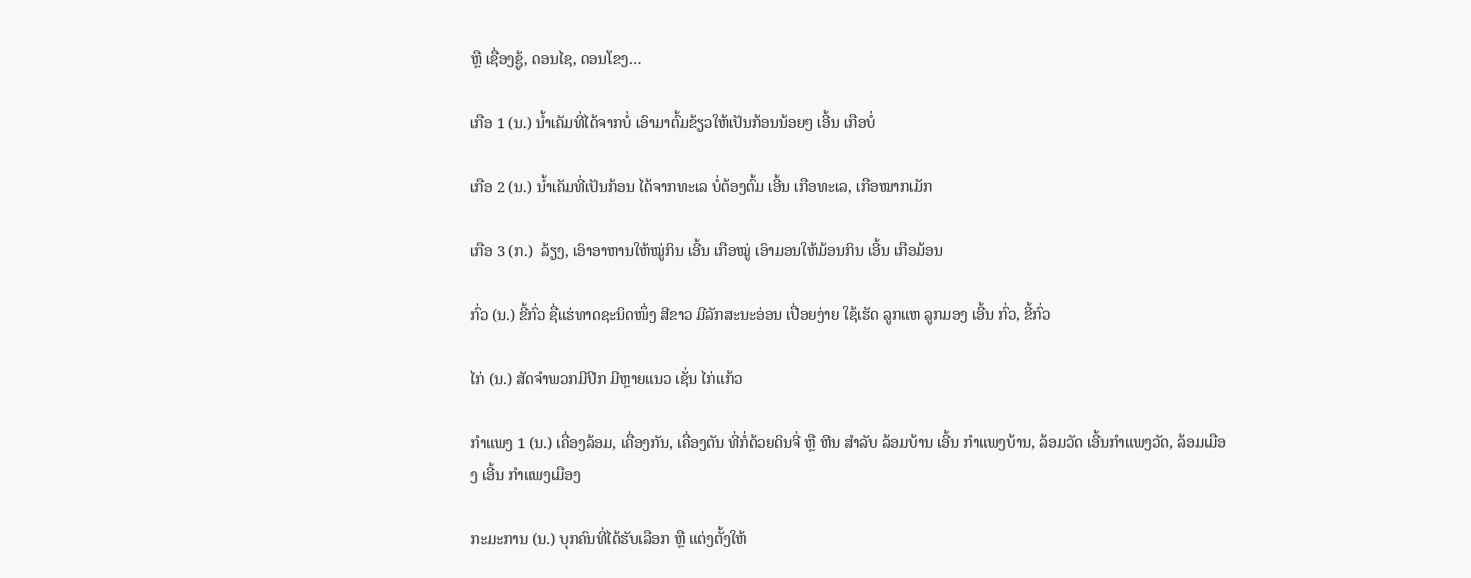ຫຼື ເຊື່ອງຊູ້, ດອນໄຊ, ດອນໂຂງ…

ເກືອ 1 (ນ.) ນໍ້າເຄັມທີ່ໄດ້ຈາກບໍ່ ເອົາມາຕົ້ມຂ້ຽວໃຫ້ເປັນກ້ອນນ້ອຍໆ ເອີ້ນ ເກືອບໍ່

ເກືອ 2 (ນ.) ນໍ້າເຄັມທີ່ເປັນກ້ອນ ໄດ້ຈາກທະເລ ບໍ່ຕ້ອງຕົ້ມ ເອີ້ນ ເກືອທະເລ, ເກືອໝາກເມັກ

ເກືອ 3 (ກ.)  ລ້ຽງ, ເອົາອາຫານໃຫ້ໝູ່ກິນ ເອີ້ນ ເກືອໝູ່ ເອົາມອນໃຫ້ມ້ອນກິນ ເອີ້ນ ເກືອມ້ອນ

ກົ່ວ (ນ.) ຂີ້ກົ່ວ ຊື່ແຮ່ທາດຊະນິດໜຶ່ງ ສີຂາວ ມີລັກສະນະອ່ອນ ເປື່ອຍງ່າຍ ໃຊ້ເຮັດ ລູກແຫ ລູກມອງ ເອີ້ນ ກົ່ວ, ຂີ້ກົ່ວ

ໄກ່ (ນ.) ສັດຈໍາພວກມີປີກ ມີຫຼາຍແນວ ເຊັ່ນ ໄກ່ແກ້ວ

ກໍາແພງ 1 (ນ.) ເຄື່ອງລ້ອມ, ເຄື່ອງກັນ, ເຄື່ອງຕັນ ທີ່ກໍ່ດ້ວຍດິນຈີ່ ຫຼື ຫີນ ສໍາລັບ ລ້ອມບ້ານ ເອີ້ນ ກໍາແພງບ້ານ, ລ້ອມວັດ ເອີ້ນກໍາແພງວັດ, ລ້ອມເມືອງ ເອີ້ນ ກໍາແພງເມືອງ

ກະມະການ (ນ.) ບຸກຄົນທີ່ໄດ້ຮັບເລືອກ ຫຼື ແຕ່ງຕັ້ງໃຫ້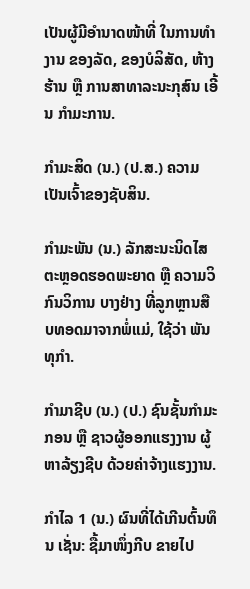ເປັນຜູ້ມີອໍານາດໜ້າທີ່ ໃນການທໍາງານ ຂອງລັດ, ຂອງບໍລິສັດ, ຫ້າງຮ້ານ ຫຼື ການສາທາລະນະກຸສົນ ເອີ້ນ ກໍາມະການ.

ກໍາມະສິດ (ນ.) (ປ.ສ.) ຄວາມເປັນເຈົ້າຂອງຊັບສິນ.

ກໍາມະພັນ (ນ.) ລັກສະນະນິດໄສ ຕະຫຼອດຮອດພະຍາດ ຫຼື ຄວາມວິກົນວິການ ບາງຢ່າງ ທີ່ລູກຫຼານສືບທອດມາຈາກພໍ່ແມ່, ໃຊ້ວ່າ ພັນທຸກໍາ.

ກໍາມາຊີບ (ນ.) (ປ.) ຊົນຊັ້ນກໍາມະກອນ ຫຼື ຊາວຜູ້ອອກແຮງງານ ຜູ້ຫາລ້ຽງຊີບ ດ້ວຍຄ່າຈ້າງແຮງງານ.

ກໍາໄລ 1 (ນ.) ຜົນທີ່ໄດ້ເກີນຕົ້ນທຶນ ເຊັ່ນ: ຊື້ມາໜຶ່ງກີບ ຂາຍໄປ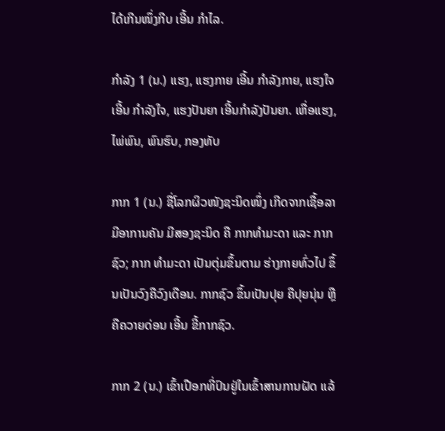ໄດ້ເກີນໜຶ່ງກີບ ເອີ້ນ ກໍາໄລ.

ກໍາລັງ 1 (ນ.) ແຮງ, ແຮງກາຍ ເອີ້ນ ກໍາລັງກາຍ, ແຮງໃຈ ເອີ້ນ ກໍາລັງໃຈ, ແຮງປັນຍາ ເອີ້ນກໍາລັງປັນຍາ. ເຫື່ອແຮງ, ໄພ່ພົນ, ພົນຮົບ, ກອງທັບ

ກາກ 1 (ນ.) ຊື່ໂລກຜິວໜັງຊະນິດໜຶ່ງ ເກີດຈາກເຊື້ອລາ ມີອາການຄັນ ມີສອງຊະນິດ ຄື ກາກທໍາມະດາ ແລະ ກາກຊົວ; ກາກ ທໍາມະດາ ເປັນຕຸ່ມຂຶ້ນຕາມ ຮ່າງກາຍທົ່ວໄປ ຂຶ້ນເປັນວົງຄືວົງເດືອນ. ກາກຊົວ ຂຶ້ນເປັນປຸຍ ຄືປຸຍນຸ່ນ ຫຼື ຄືຄວາຍດ່ອນ ເອີ້ນ ຂີ້ກາກຊົວ.

ກາກ 2 (ນ.) ເຂົ້າເປືອກທີ່ປົນຢູ່ໃນເຂົ້າສານການຝັດ ແລ້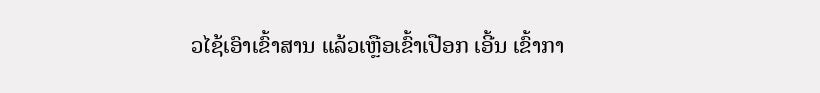ວໄຊ້ເອົາເຂົ້າສານ ແລ້ວເຫຼືອເຂົ້າເປືອກ ເອີ້ນ ເຂົ້າກາ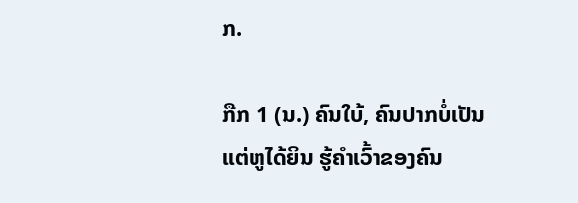ກ.

ກືກ 1 (ນ.) ຄົນໃບ້, ຄົນປາກບໍ່ເປັນ ແຕ່ຫູໄດ້ຍິນ ຮູ້ຄໍາເວົ້າຂອງຄົນ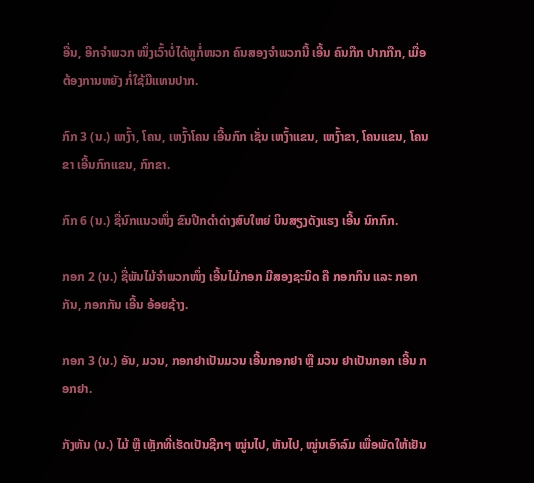ອື່ນ, ອີກຈໍາພວກ ໜຶ່ງເວົ້າບໍ່ໄດ້ຫູກໍ່ໜວກ ຄົນສອງຈໍາພວກນີ້ ເອີ້ນ ຄົນກືກ ປາກກືກ, ເມື່ອຕ້ອງການຫຍັງ ກໍ່ໃຊ້ມືແທນປາກ.

ກົກ 3 (ນ.) ເຫງົ້າ, ໂຄນ, ເຫງົ້າໂຄນ ເອີ້ນກົກ ເຊັ່ນ ເຫງົ້າແຂນ, ເຫງົ້າຂາ, ໂຄນແຂນ, ໂຄນຂາ ເອີ້ນກົກແຂນ, ກົກຂາ.

ກົກ 6 (ນ.) ຊື່ນົກແນວໜຶ່ງ ຂົນປີກດໍາດ່າງສົບໃຫຍ່ ບິນສຽງດັງແຮງ ເອີ້ນ ນົກກົກ.

ກອກ 2 (ນ.) ຊື່ພັນໄມ້ຈໍາພວກໜຶ່ງ ເອີ້ນໄມ້ກອກ ມີສອງຊະນິດ ຄື ກອກກິນ ແລະ ກອກກັນ, ກອກກັນ ເອີ້ນ ອ້ອຍຊ້າງ.

ກອກ 3 (ນ.) ອັນ, ມວນ, ກອກຢາເປັນມວນ ເອີ້ນກອກຢາ ຫຼື ມວນ ຢາເປັນກອກ ເອີ້ນ ກອກຢາ.

ກັງຫັນ (ນ.) ໄມ້ ຫຼື ເຫຼັກທີ່ເຮັດເປັນຊີກໆ ໝູ່ນໄປ, ຫັນໄປ, ໝູ່ນເອົາລົມ ເພື່ອພັດໃຫ້ເຢັນ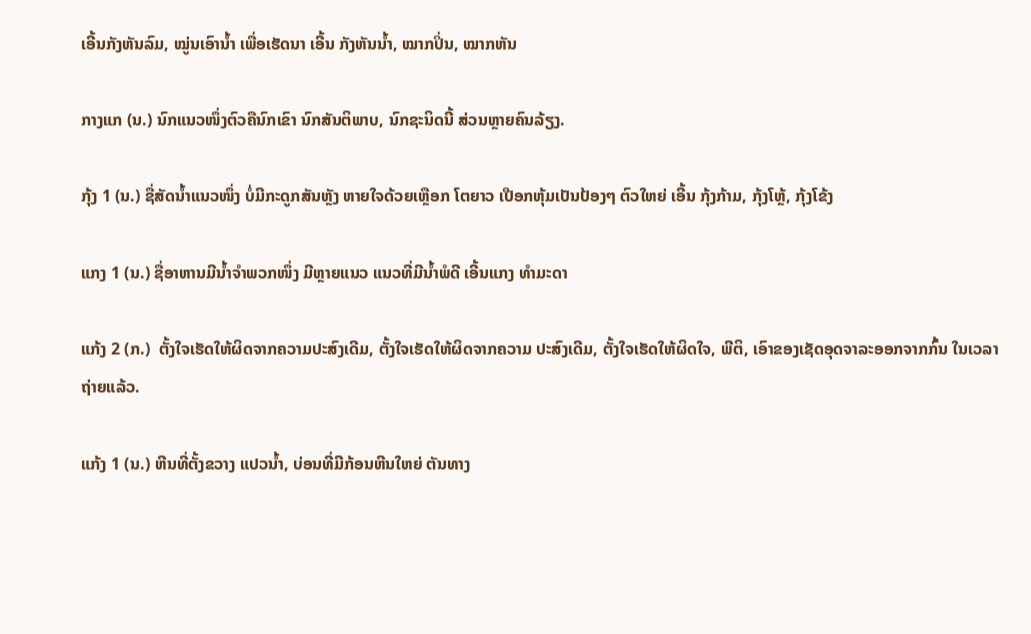ເອີ້ນກັງຫັນລົມ, ໝູ່ນເອົານໍ້າ ເພື່ອເຮັດນາ ເອີ້ນ ກັງຫັນນໍ້າ, ໝາກປິ່ນ, ໝາກຫັນ

ກາງແກ (ນ.) ນົກແນວໜຶ່ງຕົວຄືນົກເຂົາ ນົກສັນຕິພາບ, ນົກຊະນິດນີ້ ສ່ວນຫຼາຍຄົນລ້ຽງ.

ກຸ້ງ 1 (ນ.) ຊື່ສັດນໍ້າແນວໜຶ່ງ ບໍ່ມີກະດູກສັນຫຼັງ ຫາຍໃຈດ້ວຍເຫຼືອກ ໂຕຍາວ ເປືອກຫຸ້ມເປັນປ້ອງໆ ຕົວໃຫຍ່ ເອີ້ນ ກຸ້ງກ້າມ, ກຸ້ງໂຫຼ້, ກຸ້ງໂຂ້ງ

ແກງ 1 (ນ.) ຊື່ອາຫານມີນໍ້າຈໍາພວກໜຶ່ງ ມີຫຼາຍແນວ ແນວທີ່ມີນໍ້າພໍດີ ເອີ້ນແກງ ທໍາມະດາ

ແກ້ງ 2 (ກ.)  ຕັ້ງໃຈເຮັດໃຫ້ຜິດຈາກຄວາມປະສົງເດີມ, ຕັ້ງໃຈເຮັດໃຫ້ຜິດຈາກຄວາມ ປະສົງເດີມ, ຕັ້ງໃຈເຮັດໃຫ້ຜິດໃຈ, ພີຕິ, ເອົາຂອງເຊັດອຸດຈາລະອອກຈາກກົ້ນ ໃນເວລາຖ່າຍແລ້ວ.

ແກ້ງ 1 (ນ.) ຫີນທີ່ຕັ້ງຂວາງ ແປວນໍ້າ, ບ່ອນທີ່ມີກ້ອນຫີນໃຫຍ່ ຕັນທາງ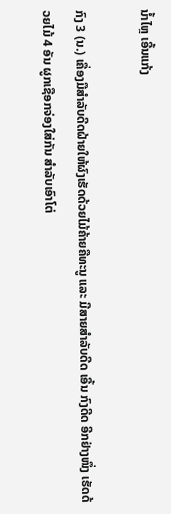ນໍ້າໄຫຼ ເອີ້ນແກ້ງ

ກົງ 3 (ນ.) ເຄື່ອງມືສໍາລັບດີດຝ້າຍໃຫ້ຜົງເຮັດດ້ວຍໄມ້ຄ້າຍຄືທະນູ ແລະ ມີສາຍສໍາລັບດີດ ເອີ້ນ ກົງດີດ ອີກຢ່າງໜຶ່ງ ເຮັດດ້ວຍໄມ້ 4 ອັນ ຜູກເຊືອກຈ່ອງໃສ່ກັນ ສໍາລັບເອົາໂຕ່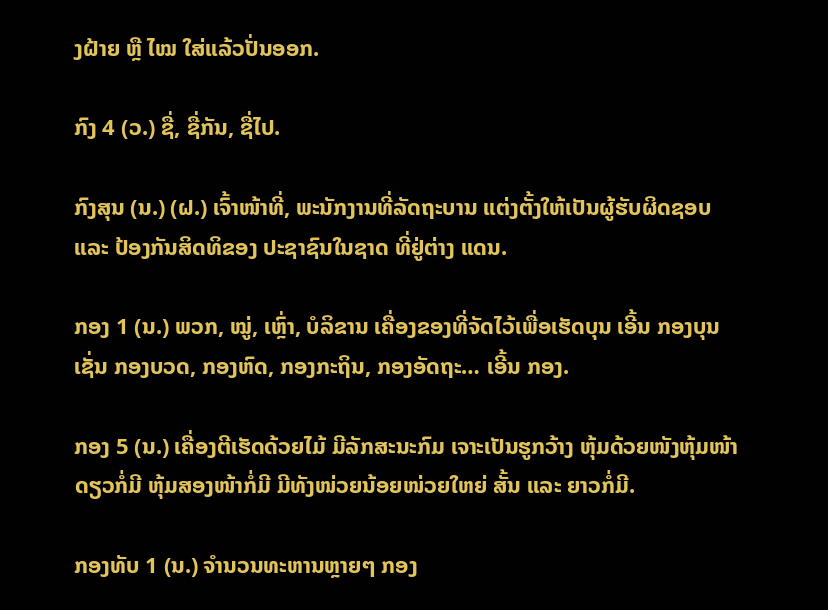ງຝ້າຍ ຫຼື ໄໝ ໃສ່ແລ້ວປັ່ນອອກ.

ກົງ 4 (ວ.) ຊື່, ຊື່ກັນ, ຊື່ໄປ.

ກົງສຸນ (ນ.) (ຝ.) ເຈົ້າໜ້າທີ່, ພະນັກງານທີ່ລັດຖະບານ ແຕ່ງຕັ້ງໃຫ້ເປັນຜູ້ຮັບຜິດຊອບ ແລະ ປ້ອງກັນສິດທິຂອງ ປະຊາຊົນໃນຊາດ ທີ່ຢູ່ຕ່າງ ແດນ.

ກອງ 1 (ນ.) ພວກ, ໝູ່, ເຫຼົ່າ, ບໍລິຂານ ເຄື່ອງຂອງທີ່ຈັດໄວ້ເພື່ອເຮັດບຸນ ເອີ້ນ ກອງບຸນ ເຊັ່ນ ກອງບວດ, ກອງຫົດ, ກອງກະຖິນ, ກອງອັດຖະ… ເອີ້ນ ກອງ.

ກອງ 5 (ນ.) ເຄື່ອງຕີເຮັດດ້ວຍໄມ້ ມີລັກສະນະກົມ ເຈາະເປັນຮູກວ້າງ ຫຸ້ມດ້ວຍໜັງຫຸ້ມໜ້າດຽວກໍ່ມີ ຫຸ້ມສອງໜ້າກໍ່ມີ ມີທັງໜ່ວຍນ້ອຍໜ່ວຍໃຫຍ່ ສັ້ນ ແລະ ຍາວກໍ່ມີ.

ກອງທັບ 1 (ນ.) ຈໍານວນທະຫານຫຼາຍໆ ກອງ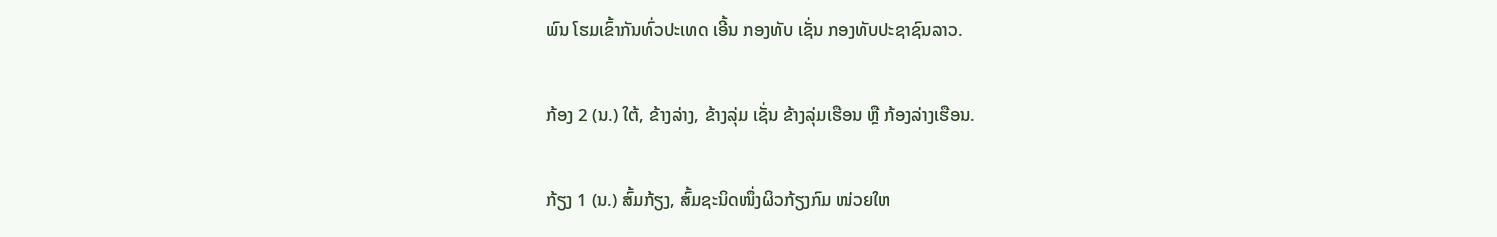ພົນ ໂຮມເຂົ້າກັນທົ່ວປະເທດ ເອີ້ນ ກອງທັບ ເຊັ່ນ ກອງທັບປະຊາຊົນລາວ.

ກ້ອງ 2 (ນ.) ໃຕ້, ຂ້າງລ່າງ, ຂ້າງລຸ່ມ ເຊັ່ນ ຂ້າງລຸ່ມເຮືອນ ຫຼື ກ້ອງລ່າງເຮືອນ.

ກ້ຽງ 1 (ນ.) ສົ້ມກ້ຽງ, ສົ້ມຊະນິດໜຶ່ງຜິວກ້ຽງກົມ ໜ່ວຍໃຫ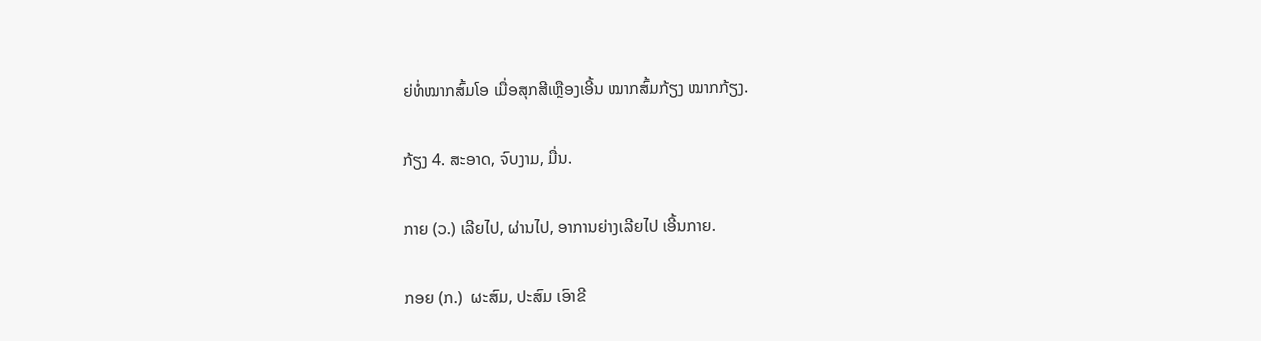ຍ່ທໍ່ໝາກສົ້ມໂອ ເມື່ອສຸກສີເຫຼືອງເອີ້ນ ໝາກສົ້ມກ້ຽງ ໝາກກ້ຽງ.

ກ້ຽງ 4. ສະອາດ, ຈົບງາມ, ມື່ນ.

ກາຍ (ວ.) ເລີຍໄປ, ຜ່ານໄປ, ອາການຍ່າງເລີຍໄປ ເອີ້ນກາຍ.

ກອຍ (ກ.)  ຜະສົມ, ປະສົມ ເອົາຂີ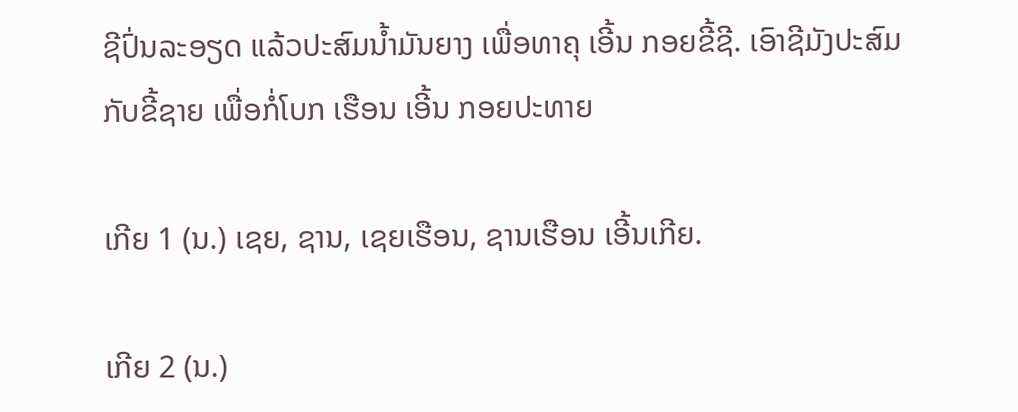ຊີປົ່ນລະອຽດ ແລ້ວປະສົມນໍ້າມັນຍາງ ເພື່ອທາຄຸ ເອີ້ນ ກອຍຂີ້ຊີ. ເອົາຊີມັງປະສົມກັບຂີ້ຊາຍ ເພື່ອກໍ່ໂບກ ເຮືອນ ເອີ້ນ ກອຍປະທາຍ

ເກີຍ 1 (ນ.) ເຊຍ, ຊານ, ເຊຍເຮືອນ, ຊານເຮືອນ ເອີ້ນເກີຍ.

ເກີຍ 2 (ນ.)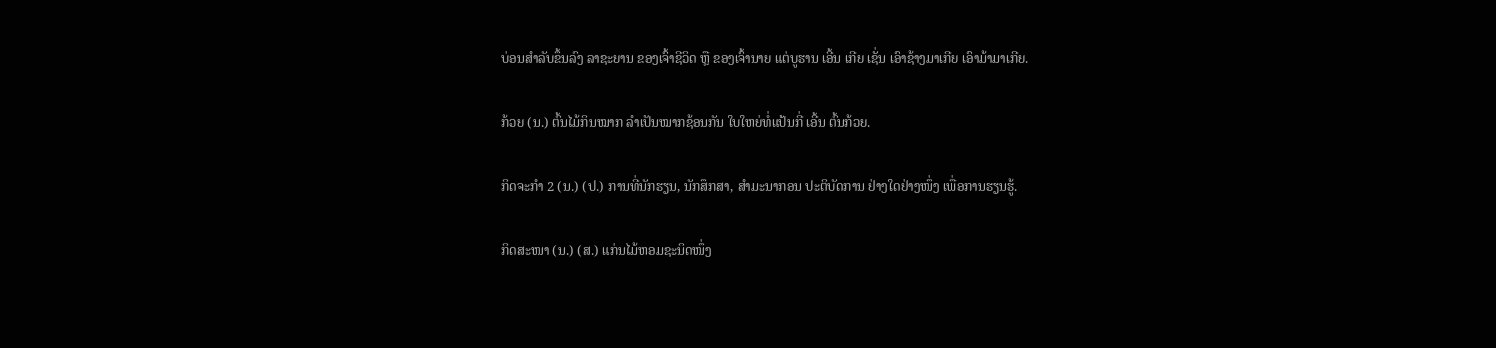ບ່ອນສໍາລັບຂຶ້ນລົງ ລາຊະຍານ ຂອງເຈົ້າຊີວິດ ຫຼື ຂອງເຈົ້ານາຍ ແຕ່ບູຮານ ເອີ້ນ ເກີຍ ເຊັ່ນ ເອົາຊ້າງມາເກີຍ ເອົາມ້າມາເກີຍ.

ກ້ວຍ (ນ.) ຕົ້ນໄມ້ກິນໝາກ ລໍາເປັນໝາກຊ້ອນກັນ ໃບໃຫຍ່ທໍ່ແປ້ນກີ່ ເອີ້ນ ຕົ້ນກ້ວຍ.

ກິດຈະກໍາ 2 (ນ.) (ປ.) ການທີ່ນັກຮຽນ, ນັກສຶກສາ, ສໍາມະນາກອນ ປະຕິບັດການ ຢ່າງໃດຢ່າງໜຶ່ງ ເພື່ອການຮຽນຮູ້.

ກິດສະໜາ (ນ.) (ສ.) ແກ່ນໄມ້ຫອມຊະນິດໜຶ່ງ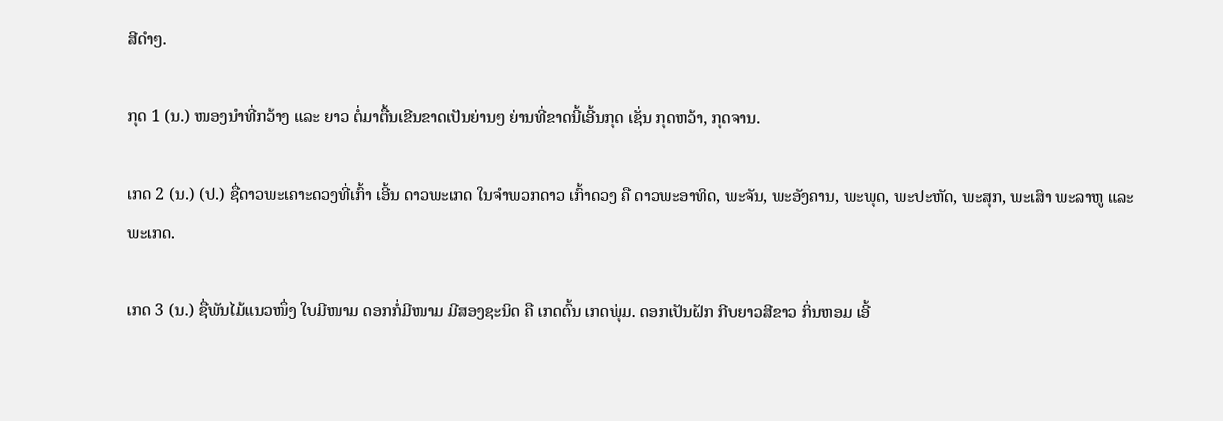ສີດໍາໆ.

ກຸດ 1 (ນ.) ໜອງນໍາທີ່ກວ້າງ ແລະ ຍາວ ຕໍ່ມາຕື້ນເຂີນຂາດເປັນຍ່ານໆ ຍ່ານທີ່ຂາດນີ້ເອີ້ນກຸດ ເຊັ່ນ ກຸດຫວ້າ, ກຸດຈານ.

ເກດ 2 (ນ.) (ປ.) ຊື່ດາວພະເຄາະດວງທີ່ເກົ້າ ເອີ້ນ ດາວພະເກດ ໃນຈໍາພວກດາວ ເກົ້າດວງ ຄື ດາວພະອາທິດ, ພະຈັນ, ພະອັງຄານ, ພະພຸດ, ພະປະຫັດ, ພະສຸກ, ພະເສົາ ພະລາຫູ ແລະ ພະເກດ.

ເກດ 3 (ນ.) ຊື່ພັນໄມ້ແນວໜຶ່ງ ໃບມີໜາມ ດອກກໍ່ມີໜາມ ມີສອງຊະນິດ ຄື ເກດຕົ້ນ ເກດພຸ່ມ. ດອກເປັນຝັກ ກີບຍາວສີຂາວ ກິ່ນຫອມ ເອີ້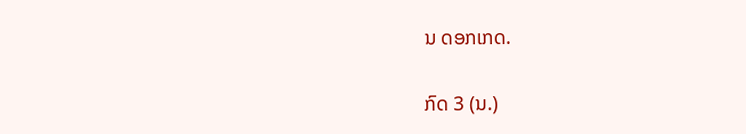ນ ດອກເກດ.

ກົດ 3 (ນ.)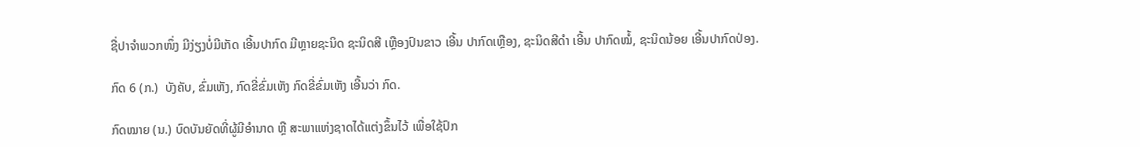ຊື່ປາຈໍາພວກໜຶ່ງ ມີງ່ຽງບໍ່ມີເກັດ ເອີ້ນປາກົດ ມີຫຼາຍຊະນິດ ຊະນິດສີ ເຫຼືອງປົນຂາວ ເອີ້ນ ປາກົດເຫຼືອງ, ຊະນິດສີດໍາ ເອີ້ນ ປາກົດໝໍ້, ຊະນິດນ້ອຍ ເອີ້ນປາກົດປ່ອງ.

ກົດ 6 (ກ.)  ບັງຄັບ, ຂົ່ມເຫັງ, ກົດຂີ່ຂົ່ມເຫັງ ກົດຂີ່ຂົ່ມເຫັງ ເອີ້ນວ່າ ກົດ.

ກົດໝາຍ (ນ.) ບົດບັນຍັດທີ່ຜູ້ມີອໍານາດ ຫຼື ສະພາແຫ່ງຊາດໄດ້ແຕ່ງຂຶ້ນໄວ້ ເພື່ອໃຊ້ປົກ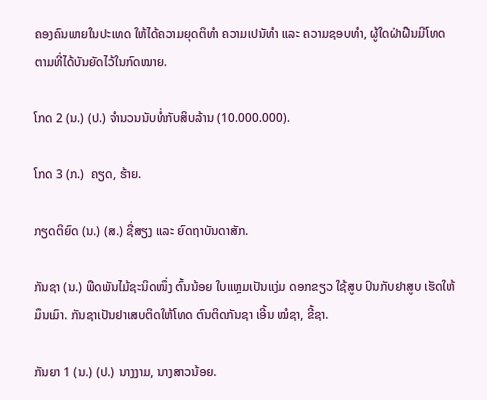ຄອງຄົນພາຍໃນປະເທດ ໃຫ້ໄດ້ຄວາມຍຸດຕິທໍາ ຄວາມເປນັທໍາ ແລະ ຄວາມຊອບທໍາ, ຜູ້ໃດຝ່າຝືນມີໂທດຕາມທີ່ໄດ້ບັນຍັດໄວ້ໃນກົດໝາຍ.

ໂກດ 2 (ນ.) (ປ.) ຈໍານວນນັບທໍ່ກັບສິບລ້ານ (10.000.000).

ໂກດ 3 (ກ.)  ຄຽດ, ຮ້າຍ.

ກຽດຕິຍົດ (ນ.) (ສ.) ຊື່ສຽງ ແລະ ຍົດຖາບັນດາສັກ.

ກັນຊາ (ນ.) ພືດພັນໄມ້ຊະນິດໜຶ່ງ ຕົ້ນນ້ອຍ ໃບແຫຼມເປັນແງ່ມ ດອກຂຽວ ໃຊ້ສູບ ປົນກັບຢາສູບ ເຮັດໃຫ້ມຶນເມົາ. ກັນຊາເປັນຢາເສບຕິດໃຫ້ໂທດ ຕົນຕິດກັນຊາ ເອີ້ນ ໝໍຊາ, ຂີ້ຊາ.

ກັນຍາ 1 (ນ.) (ປ.) ນາງງາມ, ນາງສາວນ້ອຍ.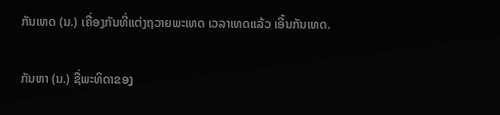ກັນເທດ (ນ.) ເຄື່ອງກັນທີ່ແຕ່ງຖວາຍພະເທດ ເວລາເທດແລ້ວ ເອີ້ນກັນເທດ.

ກັນຫາ (ນ.) ຊື່ພະທິດາຂອງ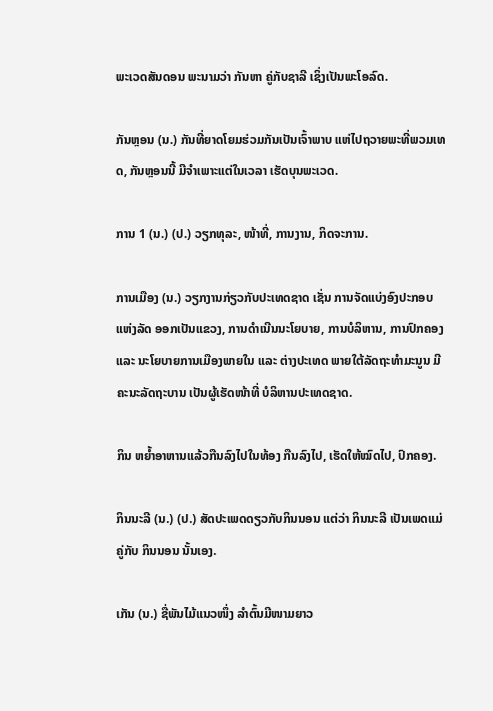ພະເວດສັນດອນ ພະນາມວ່າ ກັນຫາ ຄູ່ກັບຊາລີ ເຊິ່ງເປັນພະໂອລົດ.

ກັນຫຼອນ (ນ.) ກັນທີ່ຍາດໂຍມຮ່ວມກັນເປັນເຈົ້າພາບ ແຫ່ໄປຖວາຍພະທີ່ພວມເທດ, ກັນຫຼອນນີ້ ມີຈໍາເພາະແຕ່ໃນເວລາ ເຮັດບຸນພະເວດ.

ການ 1 (ນ.) (ປ.) ວຽກທຸລະ, ໜ້າທີ່, ການງານ, ກິດຈະການ.

ການເມືອງ (ນ.) ວຽກງານກ່ຽວກັບປະເທດຊາດ ເຊັ່ນ ການຈັດແບ່ງອົງປະກອບ ແຫ່ງລັດ ອອກເປັນແຂວງ, ການດໍາເນີນນະໂຍບາຍ, ການບໍລິຫານ, ການປົກຄອງ ແລະ ນະໂຍບາຍການເມືອງພາຍໃນ ແລະ ຕ່າງປະເທດ ພາຍໃຕ້ລັດຖະທໍາມະນູນ ມີຄະນະລັດຖະບານ ເປັນຜູ້ເຮັດໜ້າທີ່ ບໍລິຫານປະເທດຊາດ.

ກິນ ຫຍໍ້າອາຫານແລ້ວກືນລົງໄປໃນທ້ອງ ກືນລົງໄປ, ເຮັດໃຫ້ໝົດໄປ, ປົກຄອງ.

ກິນນະລີ (ນ.) (ປ.) ສັດປະເພດດຽວກັບກິນນອນ ແຕ່ວ່າ ກິນນະລີ ເປັນເພດແມ່ ຄູ່ກັບ ກິນນອນ ນັ້ນເອງ.

ເກັນ (ນ.) ຊື່ພັນໄມ້ແນວໜຶ່ງ ລໍາຕົ້ນມີໜາມຍາວ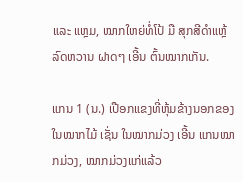ແລະ ແຫຼມ, ໝາກໃຫຍ່ທໍ່ໂປ້ ມື ສຸກສີດໍາແຫຼ້ ລົດຫວານ ຝາດໆ ເອີ້ນ ຕົ້ນໝາກເກັນ.

ແກນ 1 (ນ.) ເປືອກແຂງທີ່ຫຸ້ມຂ້າງນອກຂອງໃນໝາກໄມ້ ເຊັ່ນ ໃນໝາກມ່ວງ ເອີ້ນ ແກນໝາກມ່ວງ, ໝາກມ່ວງແກ່ແລ້ວ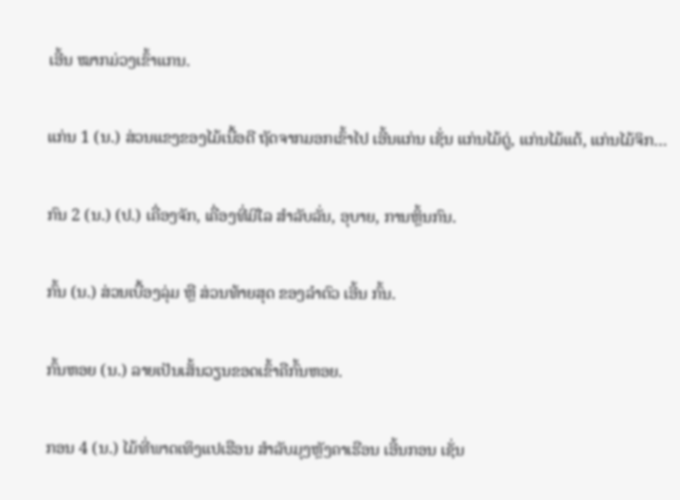ເອີ້ນ ໝາກມ່ວງເຂົ້າແກນ.

ແກ່ນ 1 (ນ.) ສ່ວນແຂງຂອງໄມ້ເນື້ອດີ ຖັດຈາກມອກເຂົ້າໄປ ເອີ້ນແກ່ນ ເຊັ່ນ ແກ່ນໄມ້ດູ່, ແກ່ນໄມ້ແຕ້, ແກ່ນໄມ້ຈິກ…

ກົນ 2 (ນ.) (ປ.) ເຄື່ອງຈັກ, ເຄື່ອງທີ່ມີໄລ ສໍາລັບລັ່ນ, ອຸບາຍ, ການຫຼິ້ນກົນ.

ກົ້ນ (ນ.) ສ່ວນເບື້ອງລຸ່ມ ຫຼື ສ່ວນທ້າຍສຸດ ຂອງລໍາຕົວ ເອີ້ນ ກົ້ນ.

ກົ້ນຫອຍ (ນ.) ລາຍເປັນເສັ້ນວຽນຂອດເຂົ້າຄືກົ້ນຫອຍ.

ກອນ 4 (ນ.) ໄມ້ທີ່ພາດເທິງແປເຮືອນ ສໍາລັບມຸງຫຼັງຄາເຮືອນ ເອີ້ນກອນ ເຊັ່ນ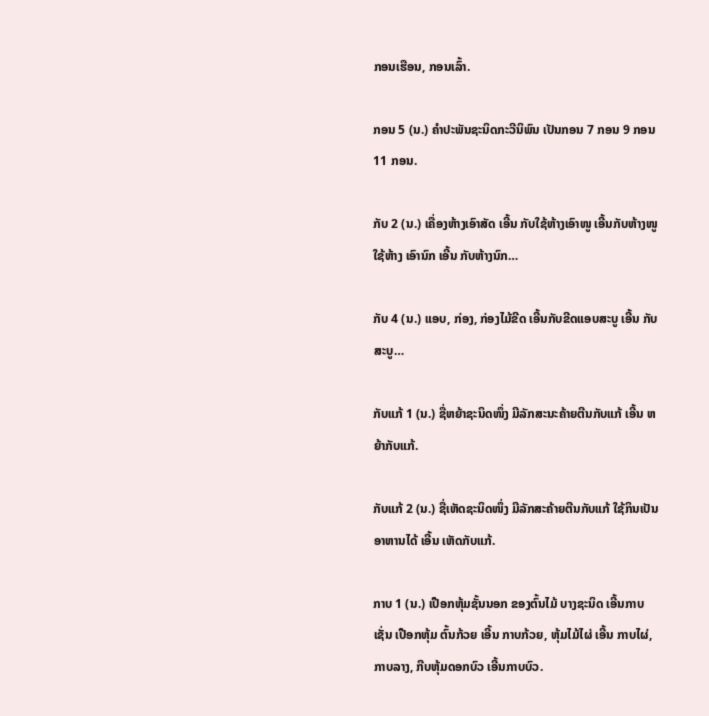ກອນເຮືອນ, ກອນເລົ້າ.

ກອນ 5 (ນ.) ຄໍາປະພັນຊະນິດກະວີນິພົນ ເປັນກອນ 7 ກອນ 9 ກອນ 11 ກອນ.

ກັບ 2 (ນ.) ເຄື່ອງຫ້າງເອົາສັດ ເອີ້ນ ກັບໃຊ້ຫ້າງເອົາໜູ ເອີ້ນກັບຫ້າງໜູ ໃຊ້ຫ້າງ ເອົານົກ ເອີ້ນ ກັບຫ້າງນົກ…

ກັບ 4 (ນ.) ແອບ, ກ່ອງ, ກ່ອງໄມ້ຂີດ ເອີ້ນກັບຂີດແອບສະບູ ເອີ້ນ ກັບສະບູ…

ກັບແກ້ 1 (ນ.) ຊື່ຫຍ້າຊະນິດໜຶ່ງ ມີລັກສະນະຄ້າຍຕີນກັບແກ້ ເອີ້ນ ຫຍ້າກັບແກ້.

ກັບແກ້ 2 (ນ.) ຊື່ເຫັດຊະນິດໜຶ່ງ ມີລັກສະຄ້າຍຕີນກັບແກ້ ໃຊ້ກິນເປັນອາຫານໄດ້ ເອີ້ນ ເຫັດກັບແກ້.

ກາບ 1 (ນ.) ເປືອກຫຸ້ມຊັ້ນນອກ ຂອງຕົ້ນໄມ້ ບາງຊະນິດ ເອີ້ນກາບ ເຊັ່ນ ເປືອກຫຸ້ມ ຕົ້ນກ້ວຍ ເອີ້ນ ກາບກ້ວຍ, ຫຸ້ມໄມ້ໄຜ່ ເອີ້ນ ກາບໄຜ່, ກາບລາງ, ກີບຫຸ້ມດອກບົວ ເອີ້ນກາບບົວ.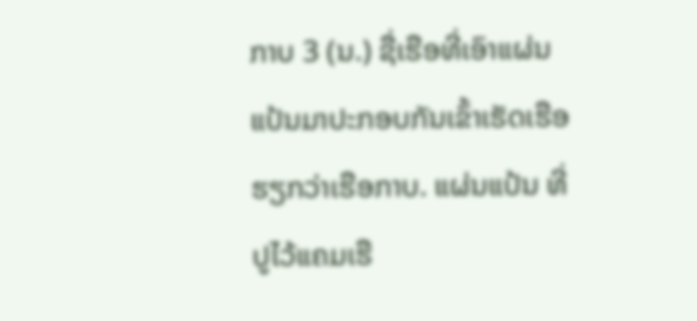ກາບ 3 (ນ.) ຊື່ເຮືອທີ່ເອົາແຜ່ນແປ້ນມາປະກອບກັນເຂົ້າເຮັດເຮືອ ຮຽກວ່າເຮືອກາບ. ແຜ່ນແປ້ນ ທີ່ປູໄວ້ແຄມເຮື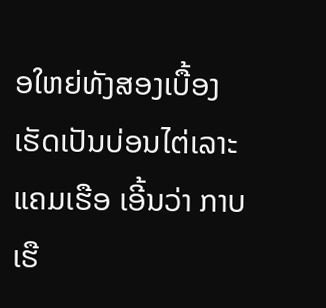ອໃຫຍ່ທັງສອງເບື້ອງ ເຮັດເປັນບ່ອນໄຕ່ເລາະແຄມເຮືອ ເອີ້ນວ່າ ກາບເຮື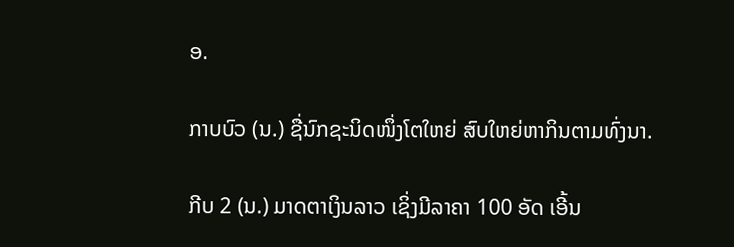ອ.

ກາບບົວ (ນ.) ຊື່ນົກຊະນິດໜຶ່ງໂຕໃຫຍ່ ສົບໃຫຍ່ຫາກິນຕາມທົ່ງນາ.

ກີບ 2 (ນ.) ມາດຕາເງິນລາວ ເຊິ່ງມີລາຄາ 100 ອັດ ເອີ້ນ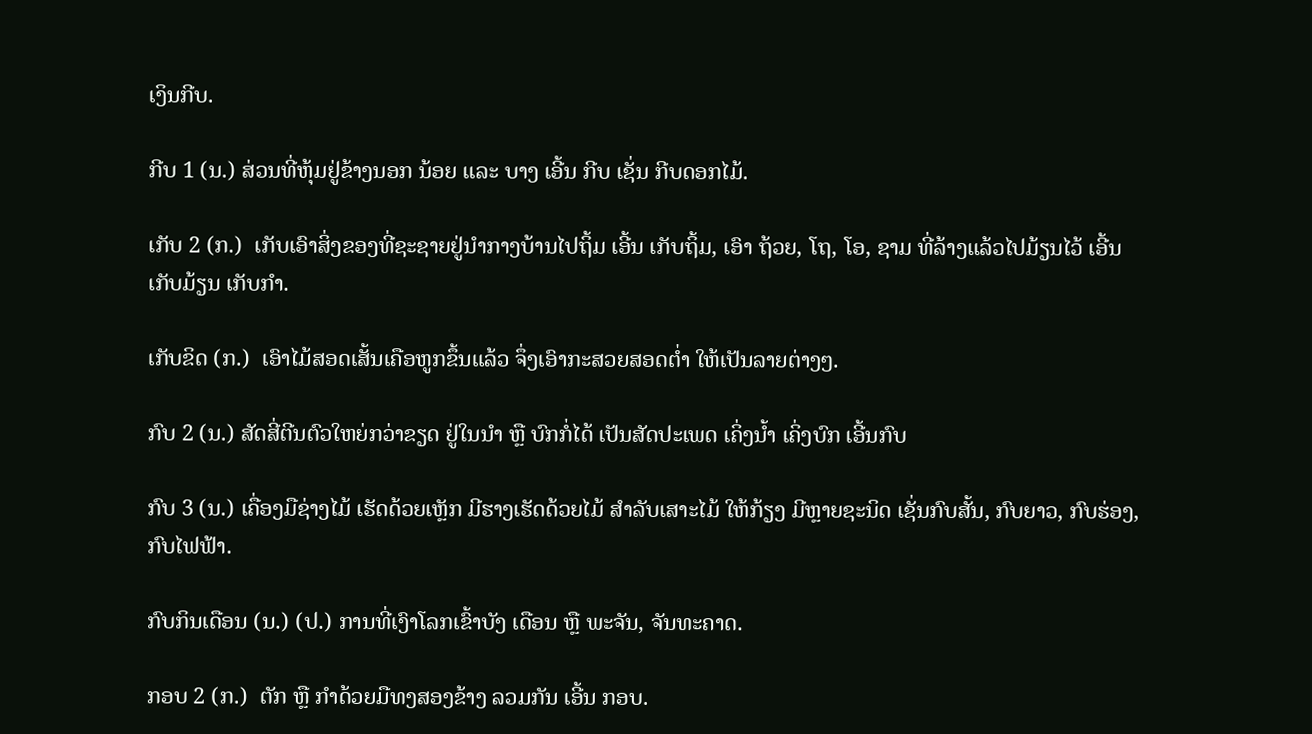ເງິນກີບ.

ກີບ 1 (ນ.) ສ່ວນທີ່ຫຸ້ມຢູ່ຂ້າງນອກ ນ້ອຍ ແລະ ບາງ ເອີ້ນ ກີບ ເຊັ່ນ ກີບດອກໄມ້.

ເກັບ 2 (ກ.)  ເກັບເອົາສິ່ງຂອງທີ່ຊະຊາຍຢູ່ນໍາກາງບ້ານໄປຖິ້ມ ເອີ້ນ ເກັບຖິ້ມ, ເອົາ ຖ້ວຍ, ໂຖ, ໂອ, ຊາມ ທີ່ລ້າງແລ້ວໄປມ້ຽນໄວ້ ເອີ້ນເກັບມ້ຽນ ເກັບກໍາ.

ເກັບຂິດ (ກ.)  ເອົາໄມ້ສອດເສັ້ນເຄືອຫູກຂຶ້ນແລ້ວ ຈຶ່ງເອົາກະສວຍສອດຕໍ່າ ໃຫ້ເປັນລາຍຕ່າງໆ.

ກົບ 2 (ນ.) ສັດສີ່ຕີນຕົວໃຫຍ່ກວ່າຂຽດ ຢູ່ໃນນໍາ ຫຼື ບົກກໍ່ໄດ້ ເປັນສັດປະເພດ ເຄິ່ງນໍ້າ ເຄິ່ງບົກ ເອີ້ນກົບ

ກົບ 3 (ນ.) ເຄື່ອງມືຊ່າງໄມ້ ເຮັດດ້ວຍເຫຼັກ ມີຮາງເຮັດດ້ວຍໄມ້ ສໍາລັບເສາະໄມ້ ໃຫ້ກ້ຽງ ມີຫຼາຍຊະນິດ ເຊັ່ນກົບສັ້ນ, ກົບຍາວ, ກົບຮ່ອງ, ກົບໄຟຟ້າ.

ກົບກິນເດືອນ (ນ.) (ປ.) ການທີ່ເງົາໂລກເຂົ້າບັງ ເດືອນ ຫຼື ພະຈັນ, ຈັນທະຄາດ.

ກອບ 2 (ກ.)  ຕັກ ຫຼື ກໍາດ້ວຍມືທງສອງຂ້າງ ລວມກັນ ເອີ້ນ ກອບ.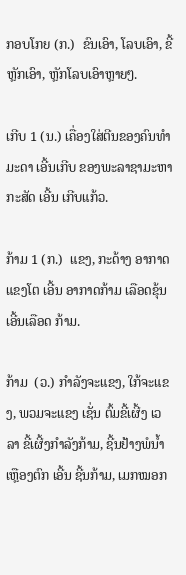ກອບໂກຍ (ກ.)  ຂົນເອົາ, ໂລບເອົາ, ຂີ້ຫຼັກເອົາ, ຫຼັກໂລບເອົາຫຼາຍໆ.

ເກີບ 1 (ນ.) ເຄື່ອງໃສ່ຕີນຂອງຄົນທໍາມະດາ ເອີ້ນເກີບ ຂອງພະລາຊາມະຫາກະສັດ ເອີ້ນ ເກີບແກ້ວ.

ກ້າມ 1 (ກ.)  ແຂງ, ກະດ້າງ ອາກາດແຂງໂຕ ເອີ້ນ ອາກາດກ້າມ ເລືອດຂຸ້ນ ເອີ້ນເລືອດ ກ້າມ.

ກ້າມ  (ວ.) ກໍາລັງຈະແຂງ, ໃກ້ຈະແຂງ, ພວມຈະແຂງ ເຊັ່ນ ຕົ້ມຂີ້ເຜີ້ງ ເວລາ ຂີ້ເຜີ້ງກໍາລັງກ້າມ, ຊີ້ນຢ້າງພໍນໍ້າເຫຼືອງຕົກ ເອີ້ນ ຊີ້ນກ້າມ, ເມກໝອກ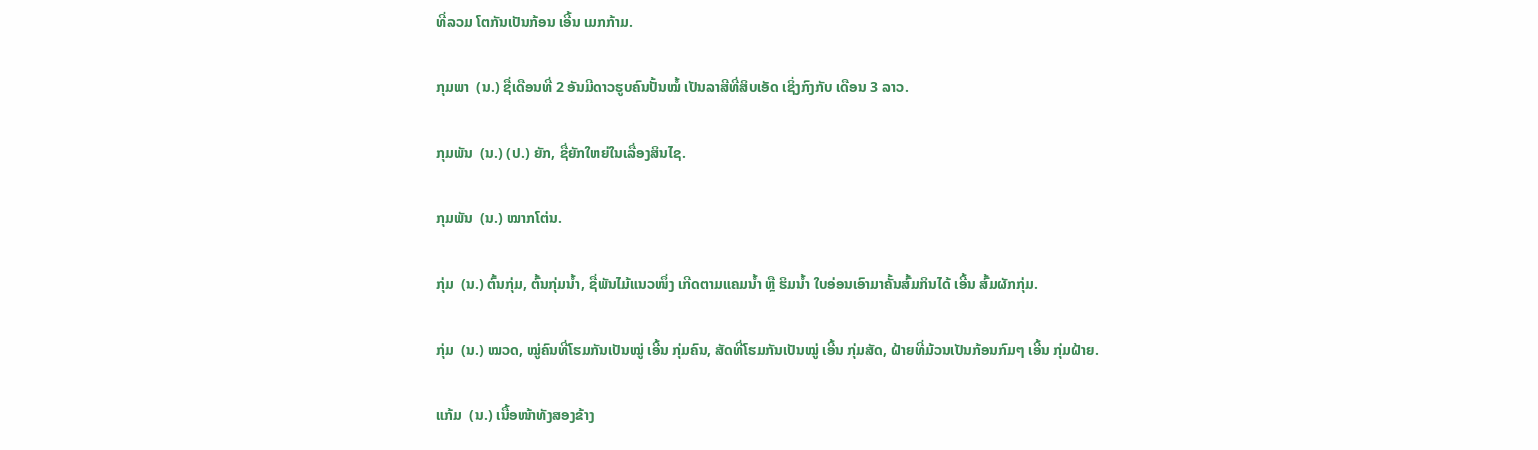ທີ່ລວມ ໂຕກັນເປັນກ້ອນ ເອີ້ນ ເມກກ້າມ.

ກຸມພາ  (ນ.) ຊື່ເດືອນທີ່ 2 ອັນມີດາວຮູບຄົນປັ້ນໝໍ້ ເປັນລາສີທີ່ສິບເອັດ ເຊິ່ງກົງກັບ ເດືອນ 3 ລາວ.

ກຸມພັນ  (ນ.) (ປ.) ຍັກ, ຊື່ຍັກໃຫຍ່ໃນເລື່ອງສິນໄຊ.

ກຸມພັນ  (ນ.) ໝາກໂຕ່ນ.

ກຸ່ມ  (ນ.) ຕົ້ນກຸ່ມ, ຕົ້ນກຸ່ມນໍ້າ, ຊື່ພັນໄມ້ແນວໜຶ່ງ ເກີດຕາມແຄມນໍ້າ ຫຼື ຮິມນໍ້າ ໃບອ່ອນເອົາມາຄັ້ນສົ້ມກິນໄດ້ ເອີ້ນ ສົ້ມຜັກກຸ່ມ.

ກຸ່ມ  (ນ.) ໝວດ, ໝູ່ຄົນທີ່ໂຮມກັນເປັນໝູ່ ເອີ້ນ ກຸ່ມຄົນ, ສັດທີ່ໂຮມກັນເປັນໝູ່ ເອີ້ນ ກຸ່ມສັດ, ຝ້າຍທີ່ມ້ວນເປັນກ້ອນກົມໆ ເອີ້ນ ກຸ່ມຝ້າຍ.

ແກ້ມ  (ນ.) ເນື້ອໜ້າທັງສອງຂ້າງ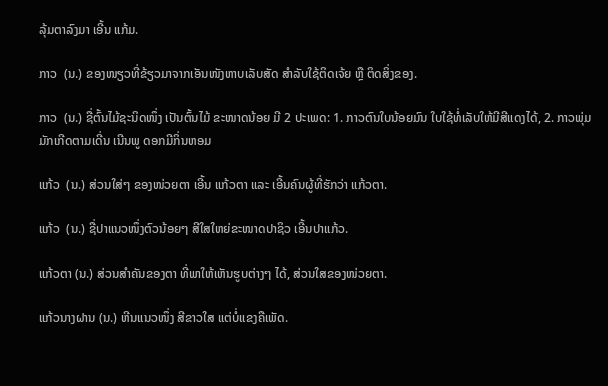ລຸ້ມຕາລົງມາ ເອີ້ນ ແກ້ມ.

ກາວ  (ນ.) ຂອງໜຽວທີ່ຂ້ຽວມາຈາກເອັນໜັງຫາບເລັບສັດ ສໍາລັບໃຊ້ຕິດເຈ້ຍ ຫຼື ຕິດສິ່ງຂອງ.

ກາວ  (ນ.) ຊື່ຕົ້ນໄມ້ຊະນິດໜຶ່ງ ເປັນຕົ້ນໄມ້ ຂະໜາດນ້ອຍ ມີ 2 ປະເພດ: 1. ກາວຕົນໃບນ້ອຍມົນ ໃບໃຊ້ທໍ່ເລັບໃຫ້ມີສີແດງໄດ້, 2. ກາວພຸ່ມ ມັກເກີດຕາມເດີ່ນ ເນີນພູ ດອກມີກິ່ນຫອມ

ແກ້ວ  (ນ.) ສ່ວນໃສ່ໆ ຂອງໜ່ວຍຕາ ເອີ້ນ ແກ້ວຕາ ແລະ ເອີ້ນຄົນຜູ້ທີ່ຮັກວ່າ ແກ້ວຕາ.

ແກ້ວ  (ນ.) ຊື່ປາແນວໜຶ່ງຕົວນ້ອຍໆ ສີໃສໃຫຍ່ຂະໜາດປາຊິວ ເອີ້ນປາແກ້ວ.

ແກ້ວຕາ (ນ.) ສ່ວນສໍາຄັນຂອງຕາ ທີ່ພາໃຫ້ເຫັນຮູບຕ່າງໆ ໄດ້, ສ່ວນໃສຂອງໜ່ວຍຕາ.

ແກ້ວນາງຝານ (ນ.) ຫີນແນວໜຶ່ງ ສີຂາວໃສ ແຕ່ບໍ່ແຂງຄືເພັດ.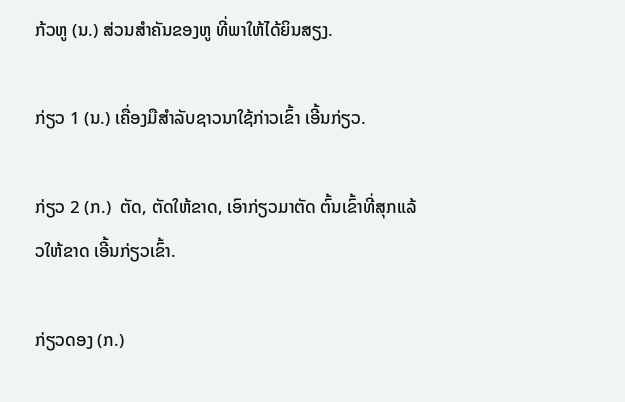ກ້ວຫູ (ນ.) ສ່ວນສໍາຄັນຂອງຫູ ທີ່ພາໃຫ້ໄດ້ຍິນສຽງ.

ກ່ຽວ 1 (ນ.) ເຄື່ອງມືສໍາລັບຊາວນາໃຊ້ກ່າວເຂົ້າ ເອີ້ນກ່ຽວ.

ກ່ຽວ 2 (ກ.)  ຕັດ, ຕັດໃຫ້ຂາດ, ເອົາກ່ຽວມາຕັດ ຕົ້ນເຂົ້າທີ່ສຸກແລ້ວໃຫ້ຂາດ ເອີ້ນກ່ຽວເຂົ້າ.

ກ່ຽວດອງ (ກ.)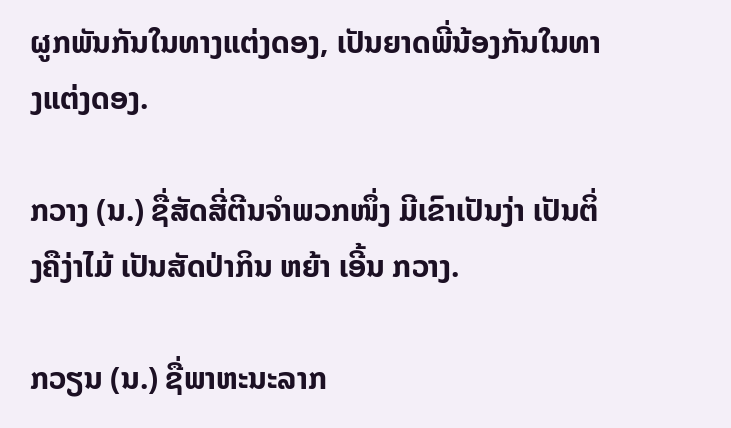ຜູກພັນກັນໃນທາງແຕ່ງດອງ, ເປັນຍາດພີ່ນ້ອງກັນໃນທາງແຕ່ງດອງ.

ກວາງ (ນ.) ຊື່ສັດສີ່ຕີນຈໍາພວກໜຶ່ງ ມີເຂົາເປັນງ່າ ເປັນຕິ່ງຄືງ່າໄມ້ ເປັນສັດປ່າກິນ ຫຍ້າ ເອີ້ນ ກວາງ.

ກວຽນ (ນ.) ຊື່ພາຫະນະລາກ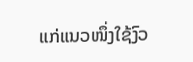ແກ່ແນວໜຶ່ງໃຊ້ງົວ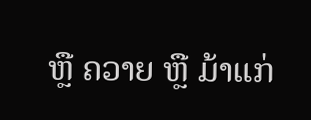ຫຼື ຄວາຍ ຫຼື ມ້າແກ່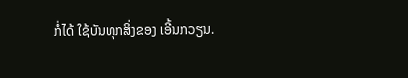ກໍ່ໄດ້ ໃຊ້ບັນທຸກສິ່ງຂອງ ເອີ້ນກວຽນ.